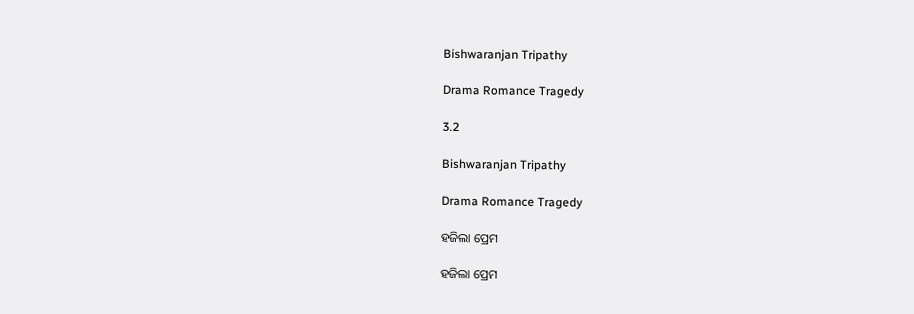Bishwaranjan Tripathy

Drama Romance Tragedy

3.2

Bishwaranjan Tripathy

Drama Romance Tragedy

ହଜିଲା ପ୍ରେମ

ହଜିଲା ପ୍ରେମ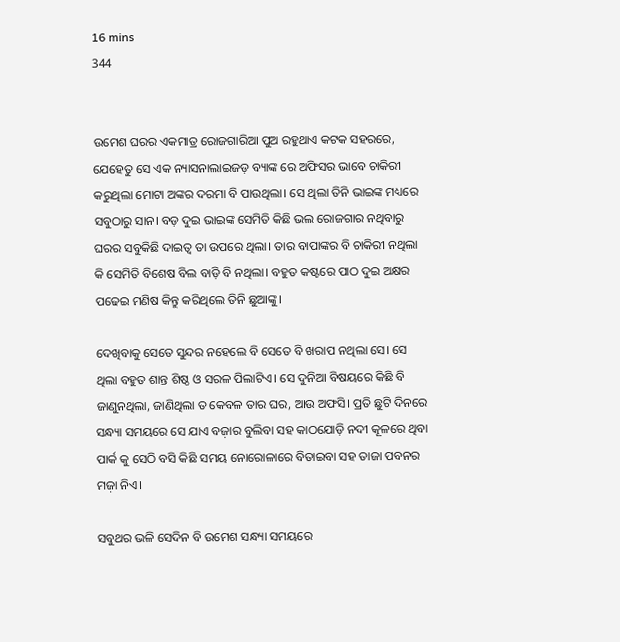16 mins
344


ଉମେଶ ଘରର ଏକମାତ୍ର ରୋଜଗାରିଆ ପୁଅ ରହୁଥାଏ କଟକ ସହରରେ, ଯେହେତୁ ସେ ଏକ ନ୍ୟାସନାଲାଇଜଡ଼ ବ୍ୟାଙ୍କ ରେ ଅଫିସର ଭାବେ ଚାକିରୀ କରୁଥିଲା ମୋଟା ଅଙ୍କର ଦରମା ବି ପାଉଥିଲା। ସେ ଥିଲା ତିନି ଭାଇଙ୍କ ମଧ୍ୟରେ ସବୁଠାରୁ ସାନ। ବଡ଼ ଦୁଇ ଭାଇଙ୍କ ସେମିତି କିଛି ଭଲ ରୋଜଗାର ନଥିବାରୁ ଘରର ସବୁକିଛି ଦାଇତ୍ୱ ତା ଉପରେ ଥିଲା। ତାର ବାପାଙ୍କର ବି ଚାକିରୀ ନଥିଲା କି ସେମିତି ବିଶେଷ ବିଲ ବାଡ଼ି ବି ନଥିଲା। ବହୁତ କଷ୍ଟରେ ପାଠ ଦୁଇ ଅକ୍ଷର ପଢେଇ ମଣିଷ କିନ୍ତୁ କରିଥିଲେ ତିନି ଛୁଆଙ୍କୁ।

ଦେଖିବାକୁ ସେତେ ସୁନ୍ଦର ନହେଲେ ବି ସେତେ ବି ଖରାପ ନଥିଲା ସେ। ସେ ଥିଲା ବହୁତ ଶାନ୍ତ ଶିଷ୍ଠ ଓ ସରଳ ପିଲାଟିଏ। ସେ ଦୁନିଆ ବିଷୟରେ କିଛି ବି ଜାଣୁନଥିଲା, ଜାଣିଥିଲା ତ କେବଳ ତାର ଘର, ଆଉ ଅଫସି। ପ୍ରତି ଛୁଟି ଦିନରେ ସନ୍ଧ୍ୟା ସମୟରେ ସେ ଯାଏ ବଜ଼ାର ବୁଲିବା ସହ କାଠଯୋଡ଼ି ନଦୀ କୂଳରେ ଥିବା ପାର୍କ କୁ ସେଠି ବସି କିଛି ସମୟ ନୋରୋଳାରେ ବିତାଇବା ସହ ତାଜା ପବନର ମଜ଼ା ନିଏ।

ସବୁଥର ଭଳି ସେଦିନ ବି ଉମେଶ ସନ୍ଧ୍ୟା ସମୟରେ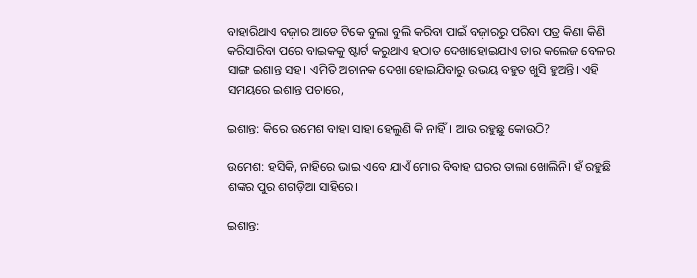ବାହାରିଥାଏ ବଜ଼ାର ଆଡେ ଟିକେ ବୁଲା ବୁଲି କରିବା ପାଇଁ ବଜ଼ାରରୁ ପରିବା ପତ୍ର କିଣା କିଣି କରିସାରିବା ପରେ ବାଇକକୁ ଷ୍ଟାର୍ଟ କରୁଥାଏ ହଠାତ ଦେଖାହୋଇଯାଏ ତାର କଲେଜ ବେଳର ସାଙ୍ଗ ଇଶାନ୍ତ ସହ। ଏମିତି ଅଚାନକ ଦେଖା ହୋଇଯିବାରୁ ଉଭୟ ବହୁତ ଖୁସି ହୁଅନ୍ତି। ଏହି ସମୟରେ ଇଶାନ୍ତ ପଚାରେ,

ଇଶାନ୍ତ: କିରେ ଉମେଶ ବାହା ସାହା ହେଲୁଣି କି ନାହିଁ। ଆଉ ରହୁଛୁ କୋଉଠି?

ଉମେଶ: ହସିକି, ନାହିରେ ଭାଇ ଏବେ ଯାଏଁ ମୋର ବିବାହ ଘରର ତାଲା ଖୋଲିନି। ହଁ ରହୁଛି ଶଙ୍କର ପୁର ଶଗଡ଼ିଆ ସାହିରେ।

ଇଶାନ୍ତ: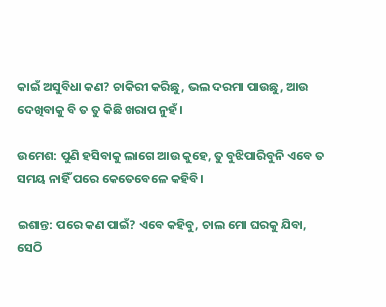କାଇଁ ଅସୁବିଧା କଣ? ଚାକିରୀ କରିଛୁ, ଭଲ ଦରମା ପାଉଛୁ, ଆଉ ଦେଖିବାକୁ ବି ତ ତୁ କିଛି ଖରାପ ନୁହଁ।

ଉମେଶ: ପୁଣି ହସିବାକୁ ଲାଗେ ଆଉ କୁହେ, ତୁ ବୁଝିପାରିବୁନି ଏବେ ତ ସମୟ ନାହିଁ ପରେ କେତେବେଳେ କହିବି।

ଇଶାନ୍ତ: ପରେ କଣ ପାଇଁ? ଏବେ କହିବୁ, ଚାଲ ମୋ ଘରକୁ ଯିବା, ସେଠି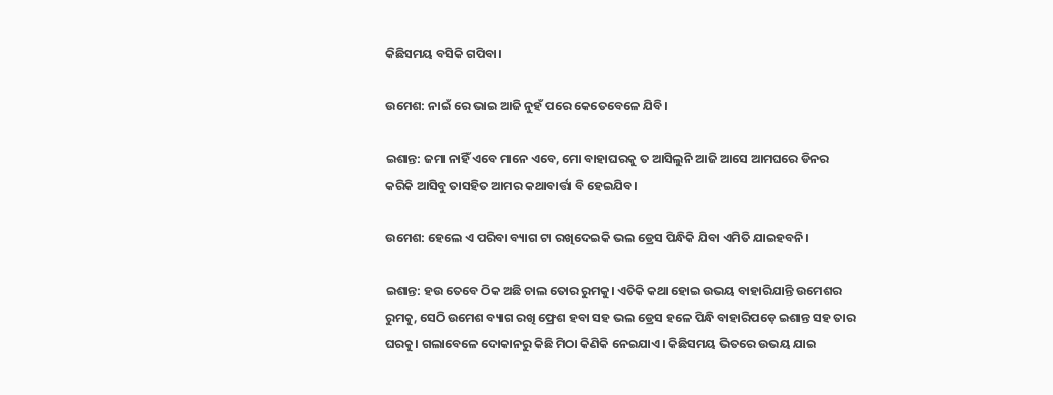କିଛିସମୟ ବସିକି ଗପିବା।

ଉମେଶ: ନାଇଁ ରେ ଭାଇ ଆଜି ନୁହଁ ପରେ କେତେବେଳେ ଯିବି।

ଇଶାନ୍ତ: ଜମା ନାହିଁ ଏବେ ମାନେ ଏବେ, ମୋ ବାହାଘରକୁ ତ ଆସିଲୁନି ଆଜି ଆସେ ଆମଘରେ ଡିନର କରିକି ଆସିବୁ ତାସହିତ ଆମର କଥାବାର୍ତ୍ତା ବି ହେଇଯିବ।

ଉମେଶ: ହେଲେ ଏ ପରିବା ବ୍ୟାଗ ଟା ରଖିଦେଇକି ଭଲ ଡ୍ରେସ ପିନ୍ଧିକି ଯିବା ଏମିତି ଯାଇହବନି।

ଇଶାନ୍ତ: ହଉ ତେବେ ଠିକ ଅଛି ଚାଲ ତୋର ରୁମକୁ। ଏତିକି କଥା ହୋଇ ଉଭୟ ବାହାରିଯାନ୍ତି ଉମେଶର ରୁମକୁ, ସେଠି ଉମେଶ ବ୍ୟାଗ ରଖି ଫ୍ରେଶ ହବା ସହ ଭଲ ଡ୍ରେସ ହଳେ ପିନ୍ଧି ବାହାରିପଡ଼େ ଇଶାନ୍ତ ସହ ତାର ଘରକୁ। ଗଲାବେଳେ ଦୋକାନରୁ କିଛି ମିଠା କିଣିକି ନେଇଯାଏ। କିଛିସମୟ ଭିତରେ ଉଭୟ ଯାଇ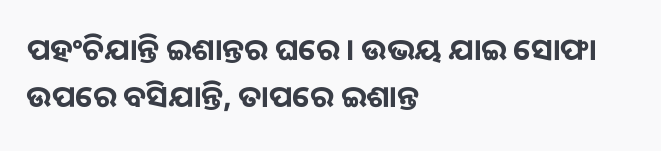ପହଂଚିଯାନ୍ତି ଇଶାନ୍ତର ଘରେ। ଉଭୟ ଯାଇ ସୋଫା ଉପରେ ବସିଯାନ୍ତି, ତାପରେ ଇଶାନ୍ତ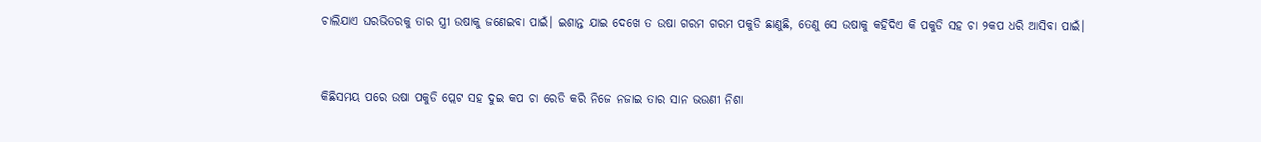ଚାଲିଯାଏ ଘରଭିତରକୁ ତାର ସ୍ତ୍ରୀ ଉଷାକୁ ଜଣେଇବା ପାଇଁ। ଇଶାନ୍ତ ଯାଇ ଦେଖେ ତ ଉଷା ଗରମ ଗରମ ପକୁଡି ଛାଣୁଛି, ତେଣୁ ସେ ଉଷାକୁ କହିଦିଏ କି ପକୁଡି ସହ ଚା ୨କପ ଧରି ଆସିବା ପାଇଁ।


କିଛିସମୟ ପରେ ଉଷା ପକୁଡି ପ୍ଲେଟ ସହ ଦୁଇ କପ ଚା ରେଡି କରି ନିଜେ ନଜାଇ ତାର ସାନ ଭଉଣୀ ନିଶା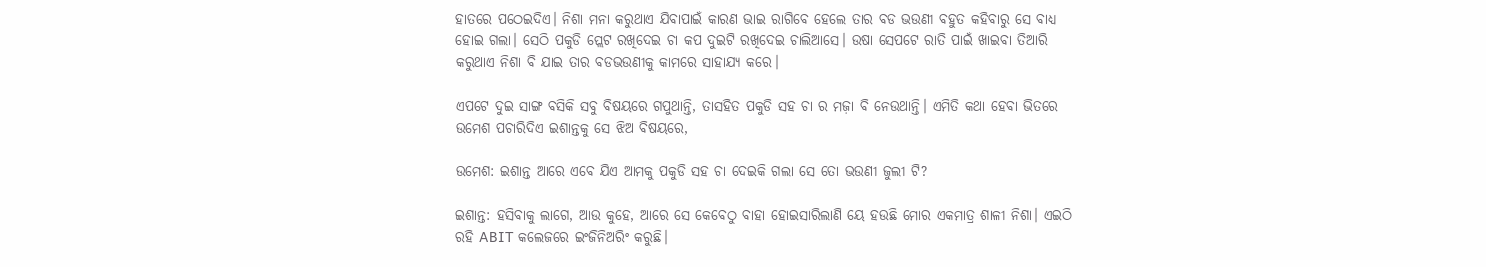ହାତରେ ପଠେଇଦିଏ। ନିଶା ମନା କରୁଥାଏ ଯିବାପାଇଁ କାରଣ ଭାଇ ରାଗିବେ ହେଲେ ତାର ବଡ ଭଉଣୀ ବହୁତ କହିବାରୁ ସେ ବାଧ୍ୟ ହୋଇ ଗଲା। ସେଠି ପକୁଡି ପ୍ଲେଟ ରଖିଦେଇ ଚା କପ ଦୁଇଟି ରଖିଦେଇ ଚାଲିଆସେ। ଉଷା ସେପଟେ ରାତି ପାଇଁ ଖାଇବା ତିଆରି କରୁଥାଏ ନିଶା ବି ଯାଇ ତାର ବଡଭଉଣୀକୁ କାମରେ ସାହାଯ୍ୟ କରେ।

ଏପଟେ ଦୁଇ ସାଙ୍ଗ ବସିକି ସବୁ ବିଷୟରେ ଗପୁଥାନ୍ତି, ତାସହିତ ପକୁଡି ସହ ଚା ର ମଜ଼ା ବି ନେଉଥାନ୍ତି। ଏମିତି କଥା ହେବା ଭିତରେ ଉମେଶ ପଚାରିଦିଏ ଇଶାନ୍ତକୁ ସେ ଝିଅ ବିଷୟରେ,

ଉମେଶ: ଇଶାନ୍ତ ଆରେ ଏବେ ଯିଏ ଆମକୁ ପକୁଡି ସହ ଚା ଦେଇକି ଗଲା ସେ ତୋ ଭଉଣୀ ଜୁଲୀ ଟି?

ଇଶାନ୍ତ: ହସିବାକୁ ଲାଗେ, ଆଉ କୁହେ, ଆରେ ସେ କେବେଠୁ ବାହା ହୋଇସାରିଲାଣି ୟେ ହଉଛି ମୋର ଏକମାତ୍ର ଶାଳୀ ନିଶା। ଏଇଠି ରହି ABIT କଲେଜରେ ଇଂଜିନିଅରିଂ କରୁଛି।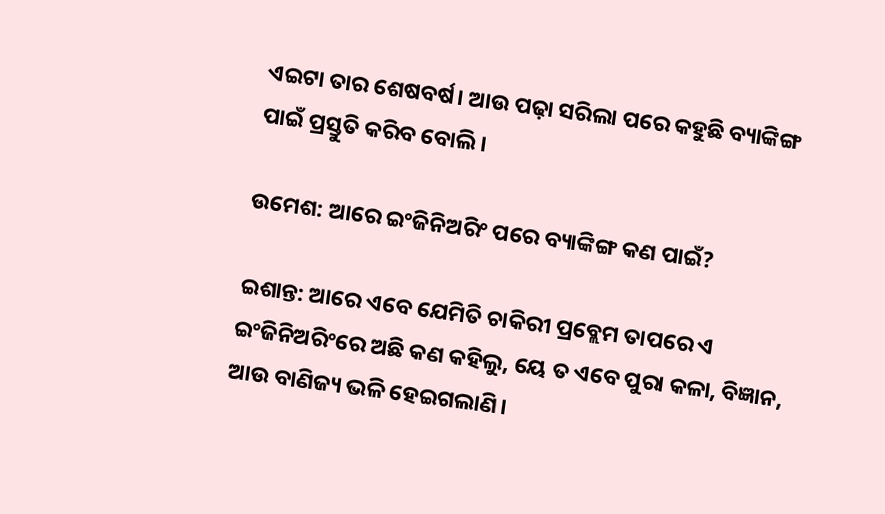ଏଇଟା ତାର ଶେଷବର୍ଷ। ଆଉ ପଢ଼ା ସରିଲା ପରେ କହୁଛି ବ୍ୟାଙ୍କିଙ୍ଗ ପାଇଁ ପ୍ରସ୍ତୁତି କରିବ ବୋଲି।

ଉମେଶ: ଆରେ ଇଂଜିନିଅରିଂ ପରେ ବ୍ୟାଙ୍କିଙ୍ଗ କଣ ପାଇଁ?

ଇଶାନ୍ତ: ଆରେ ଏବେ ଯେମିତି ଚାକିରୀ ପ୍ରବ୍ଲେମ ତାପରେ ଏ ଇଂଜିନିଅରିଂରେ ଅଛି କଣ କହିଲୁ, ୟେ ତ ଏବେ ପୁରା କଳା, ବିଜ୍ଞାନ, ଆଉ ବାଣିଜ୍ୟ ଭଳି ହେଇଗଲାଣି।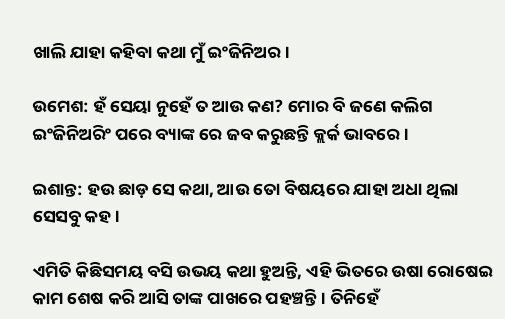ଖାଲି ଯାହା କହିବା କଥା ମୁଁ ଇଂଜିନିଅର।

ଉମେଶ: ହଁ ସେୟା ନୁହେଁ ତ ଆଉ କଣ? ମୋର ବି ଜଣେ କଲିଗ ଇଂଜିନିଅରିଂ ପରେ ବ୍ୟାଙ୍କ ରେ ଜବ କରୁଛନ୍ତି କ୍ଲର୍କ ଭାବରେ।

ଇଶାନ୍ତ: ହଉ ଛାଡ଼ ସେ କଥା, ଆଉ ତୋ ବିଷୟରେ ଯାହା ଅଧା ଥିଲା ସେସବୁ କହ।

ଏମିତି କିଛିସମୟ ବସି ଉଭୟ କଥା ହୁଅନ୍ତି, ଏହି ଭିତରେ ଉଷା ରୋଷେଇ କାମ ଶେଷ କରି ଆସି ତାଙ୍କ ପାଖରେ ପହଞ୍ଚନ୍ତି। ତିନିହେଁ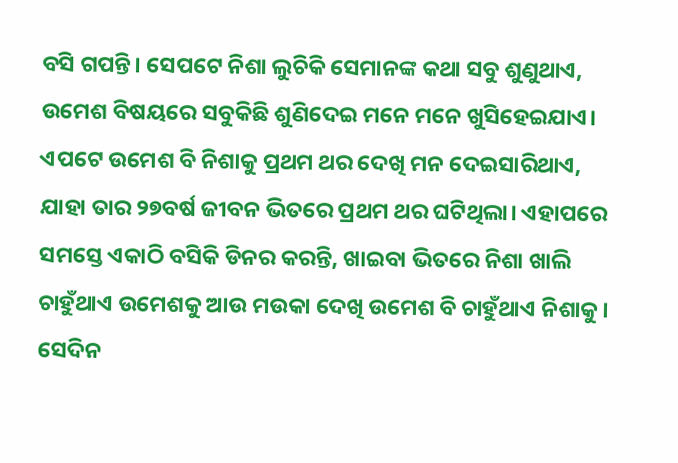ବସି ଗପନ୍ତି। ସେପଟେ ନିଶା ଲୁଚିକି ସେମାନଙ୍କ କଥା ସବୁ ଶୁଣୁଥାଏ, ଉମେଶ ବିଷୟରେ ସବୁକିଛି ଶୁଣିଦେଇ ମନେ ମନେ ଖୁସିହେଇଯାଏ। ଏପଟେ ଉମେଶ ବି ନିଶାକୁ ପ୍ରଥମ ଥର ଦେଖି ମନ ଦେଇସାରିଥାଏ, ଯାହା ତାର ୨୭ବର୍ଷ ଜୀବନ ଭିତରେ ପ୍ରଥମ ଥର ଘଟିଥିଲା। ଏହାପରେ ସମସ୍ତେ ଏକାଠି ବସିକି ଡିନର କରନ୍ତି, ଖାଇବା ଭିତରେ ନିଶା ଖାଲି ଚାହୁଁଥାଏ ଉମେଶକୁ ଆଉ ମଉକା ଦେଖି ଉମେଶ ବି ଚାହୁଁଥାଏ ନିଶାକୁ। ସେଦିନ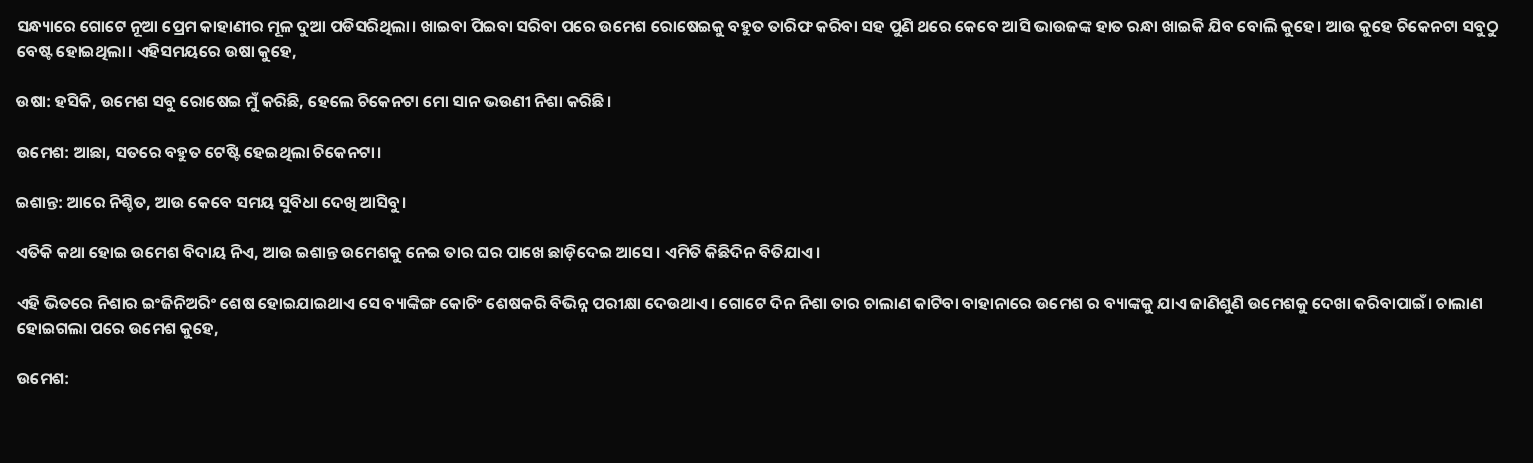ସନ୍ଧ୍ୟାରେ ଗୋଟେ ନୂଆ ପ୍ରେମ କାହାଣୀର ମୂଳ ଦୁଆ ପଡିସରିଥିଲା। ଖାଇବା ପିଇବା ସରିବା ପରେ ଉମେଶ ରୋଷେଇକୁ ବହୁତ ତାରିଫ କରିବା ସହ ପୁଣି ଥରେ କେବେ ଆସି ଭାଉଜଙ୍କ ହାତ ରନ୍ଧା ଖାଇକି ଯିବ ବୋଲି କୁହେ। ଆଉ କୁହେ ଚିକେନଟା ସବୁଠୁ ବେଷ୍ଟ ହୋଇଥିଲା। ଏହିସମୟରେ ଉଷା କୁହେ,

ଉଷା: ହସିକି, ଉମେଶ ସବୁ ରୋଷେଇ ମୁଁ କରିଛି, ହେଲେ ଚିକେନଟା ମୋ ସାନ ଭଉଣୀ ନିଶା କରିଛି।

ଉମେଶ: ଆଛା, ସତରେ ବହୁତ ଟେଷ୍ଟି ହେଇଥିଲା ଚିକେନଟା।

ଇଶାନ୍ତ: ଆରେ ନିଶ୍ଚିତ, ଆଉ କେବେ ସମୟ ସୁବିଧା ଦେଖି ଆସିବୁ।

ଏତିକି କଥା ହୋଇ ଉମେଶ ବିଦାୟ ନିଏ, ଆଉ ଇଶାନ୍ତ ଉମେଶକୁ ନେଇ ତାର ଘର ପାଖେ ଛାଡ଼ିଦେଇ ଆସେ। ଏମିତି କିଛିଦିନ ବିତିଯାଏ।

ଏହି ଭିତରେ ନିଶାର ଇଂଜିନିଅରିଂ ଶେଷ ହୋଇଯାଇଥାଏ ସେ ବ୍ୟାଙ୍କିଙ୍ଗ କୋଚିଂ ଶେଷକରି ବିଭିନ୍ନ ପରୀକ୍ଷା ଦେଉଥାଏ। ଗୋଟେ ଦିନ ନିଶା ତାର ଚାଲାଣ କାଟିବା ବାହାନାରେ ଉମେଶ ର ବ୍ୟାଙ୍କକୁ ଯାଏ ଜାଣିଶୁଣି ଉମେଶକୁ ଦେଖା କରିବାପାଇଁ। ଚାଲାଣ ହୋଇଗଲା ପରେ ଉମେଶ କୁହେ,

ଉମେଶ: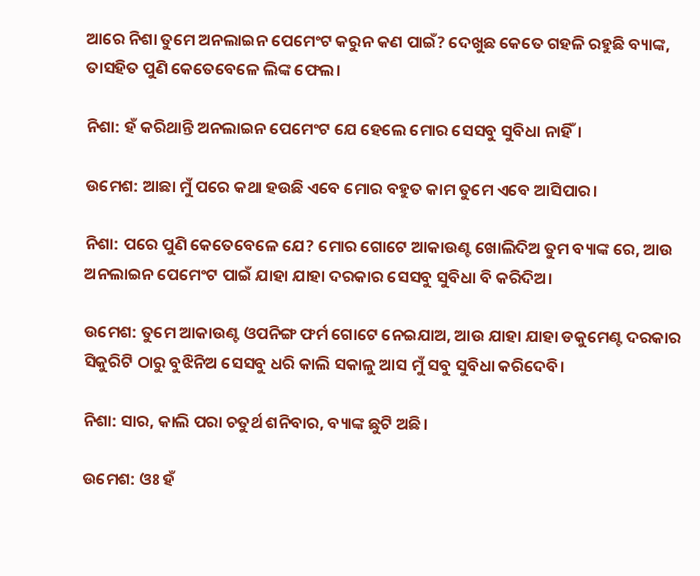ଆରେ ନିଶା ତୁମେ ଅନଲାଇନ ପେମେଂଟ କରୁନ କଣ ପାଇଁ? ଦେଖୁଛ କେତେ ଗହଳି ରହୁଛି ବ୍ୟାଙ୍କ, ତାସହିତ ପୁଣି କେତେବେଳେ ଲିଙ୍କ ଫେଲ।

ନିଶା: ହଁ କରିଥାନ୍ତି ଅନଲାଇନ ପେମେଂଟ ଯେ ହେଲେ ମୋର ସେସବୁ ସୁବିଧା ନାହିଁ।

ଉମେଶ: ଆଛା ମୁଁ ପରେ କଥା ହଉଛି ଏବେ ମୋର ବହୁତ କାମ ତୁମେ ଏବେ ଆସିପାର।

ନିଶା: ପରେ ପୁଣି କେତେବେଳେ ଯେ? ମୋର ଗୋଟେ ଆକାଉଣ୍ଟ ଖୋଲିଦିଅ ତୁମ ବ୍ୟାଙ୍କ ରେ, ଆଉ ଅନଲାଇନ ପେମେଂଟ ପାଇଁ ଯାହା ଯାହା ଦରକାର ସେସବୁ ସୁବିଧା ବି କରିଦିଅ।

ଉମେଶ: ତୁମେ ଆକାଉଣ୍ଟ ଓପନିଙ୍ଗ ଫର୍ମ ଗୋଟେ ନେଇଯାଅ, ଆଉ ଯାହା ଯାହା ଡକୁମେଣ୍ଟ ଦରକାର ସିକୁରିଟି ଠାରୁ ବୁଝିନିଅ ସେସବୁ ଧରି କାଲି ସକାଳୁ ଆସ ମୁଁ ସବୁ ସୁବିଧା କରିଦେବି।

ନିଶା: ସାର, କାଲି ପରା ଚତୁର୍ଥ ଶନିବାର, ବ୍ୟାଙ୍କ ଛୁଟି ଅଛି।

ଉମେଶ: ଓଃ ହଁ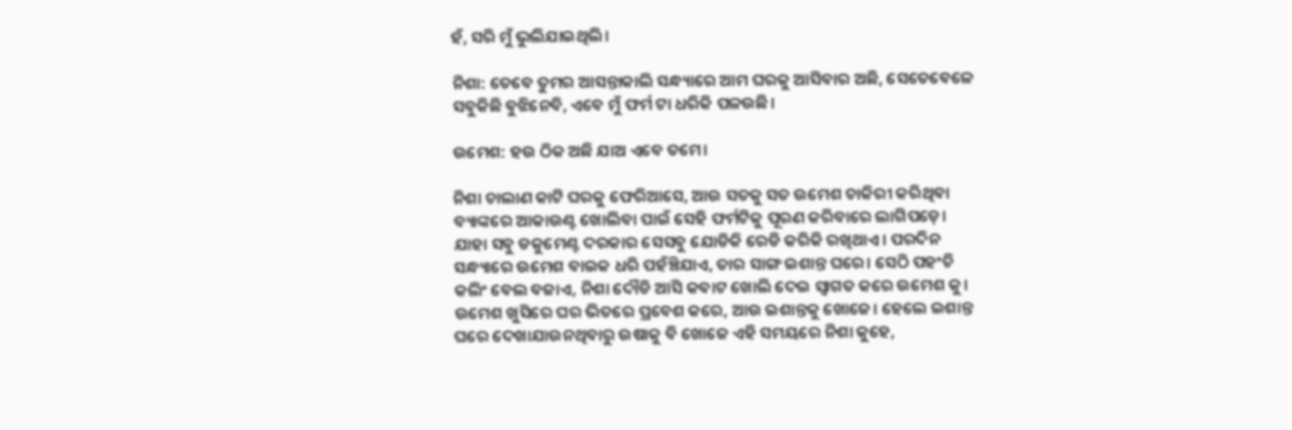ହଁ, ସରି ମୁଁ ଭୁଲିଯାଇଥିଲି।

ନିଶା: ତେବେ ତୁମର ଆସନ୍ତାକାଲି ସନ୍ଧ୍ୟାରେ ଆମ ଘରକୁ ଆସିବାର ଅଛି, ସେତେବେଳେ ସବୁକିଛି ବୁଝିନେବି, ଏବେ ମୁଁ ଫର୍ମ ଟା ଧରିକି ପଳଉଛି।

ଉମେଶ: ହଉ ଠିକ ଅଛି ଯାଅ ଏବେ ତମେ।

ନିଶା ଚାଲାଣ କାଟି ଘରକୁ ଫେରିଆସେ, ଆଉ ସତକୁ ସତ ଉମେଶ ଚାକିରୀ କରିଥିବା ବ୍ୟାଙ୍କରେ ଆକାଉଣ୍ଟ ଖୋଲିବା ପାଇଁ ସେହି ଫର୍ମଟିକୁ ପୂରଣ କରିବାରେ ଲାଗିପଡ଼େ। ଯାହା ସବୁ ଡକୁମେଣ୍ଟ ଦରକାର ସେସବୁ ଯୋଡିକି ରେଡି କରିକି ରଖିଥାଏ। ପରଦିନ ସନ୍ଧ୍ୟାରେ ଉମେଶ ବାଇକ ଧରି ପହଁଞ୍ଚିଯାଏ, ତାର ସାଙ୍ଗ ଇଶାନ୍ତ ଘରେ। ସେଠି ପହଂଚି କଲିଂ ବେଲ ବଜାଏ, ନିଶା ଦୌଡି ଆସି କବାଟ ଖୋଲି ଦେଇ ସ୍ୱାଗତ କରେ ଉମେଶ କୁ। ଉମେଶ ଖୁସିରେ ଘର ଭିତରେ ପ୍ରବେଶ କରେ, ଆଉ ଇଶାନ୍ତକୁ ଖୋଜେ। ହେଲେ ଇଶାନ୍ତ ଘରେ ଦେଖାଯାଉନଥିବାରୁ ଉଷାକୁ ବି ଖୋଜେ ଏହି ସମୟରେ ନିଶା କୁହେ,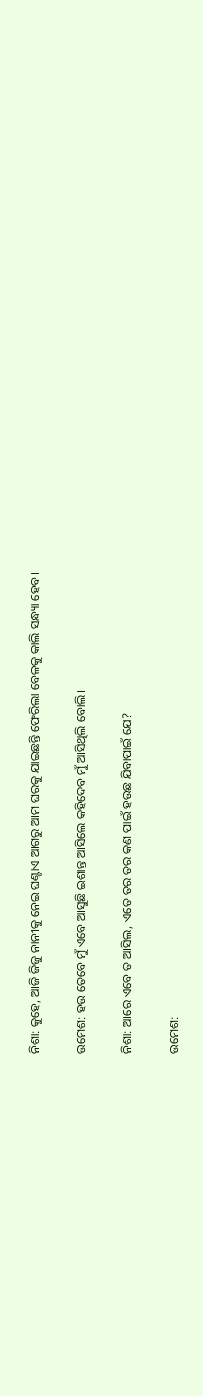ନିଶା: କୁହେ, ଆଜି ଜିଜୁ ନାନୀକୁ ନେଇ ଘଣ୍ଟାଏ ଆଗରୁ ଆମ ଘରକୁ ଯାଇଛନ୍ତି ଫେରିଲା ବେଳକୁ କାଲି ସନ୍ଧ୍ୟା ହେବ।

ଉମେଶ: ହଉ ତେବେ ମୁଁ ଏବେ ଆସୁଛି ଇଶାନ୍ତ ଆସିଲେ କହିଦେବ ମୁଁ ଆସିଥିଲି ବୋଲି।

ନିଶା: ଆରେ ଏବେ ତ ଆସିଲ, ଏତେ ତର ତର କଣ ପାଇଁ ହଉଛ ଯିବାପାଇଁ ଯେ?

ଉମେଶ: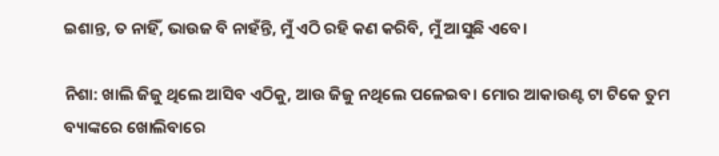ଇଶାନ୍ତ, ତ ନାହିଁ, ଭାଉଜ ବି ନାହଁନ୍ତି, ମୁଁ ଏଠି ରହି କଣ କରିବି, ମୁଁ ଆସୁଛି ଏବେ।

ନିଶା: ଖାଲି ଜିଜୁ ଥିଲେ ଆସିବ ଏଠିକୁ, ଆଉ ଜିଜୁ ନଥିଲେ ପଳେଇବ। ମୋର ଆକାଉଣ୍ଟ ଟା ଟିକେ ତୁମ ବ୍ୟାଙ୍କରେ ଖୋଲିବାରେ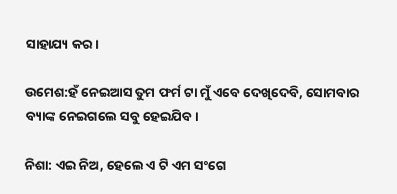ସାହାଯ୍ୟ କର।

ଉମେଶ:ହଁ ନେଇଆସ ତୁମ ଫର୍ମ ଟା ମୁଁ ଏବେ ଦେଖିଦେବି, ସୋମବାର ବ୍ୟାଙ୍କ ନେଇଗଲେ ସବୁ ହେଇଯିବ।

ନିଶା: ଏଇ ନିଅ, ହେଲେ ଏ ଟି ଏମ ସଂଗେ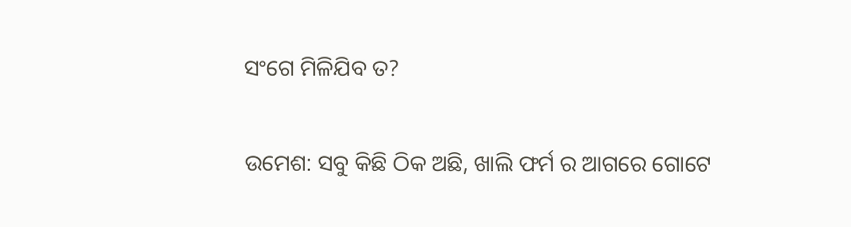ସଂଗେ ମିଳିଯିବ ତ?

ଉମେଶ: ସବୁ କିଛି ଠିକ ଅଛି, ଖାଲି ଫର୍ମ ର ଆଗରେ ଗୋଟେ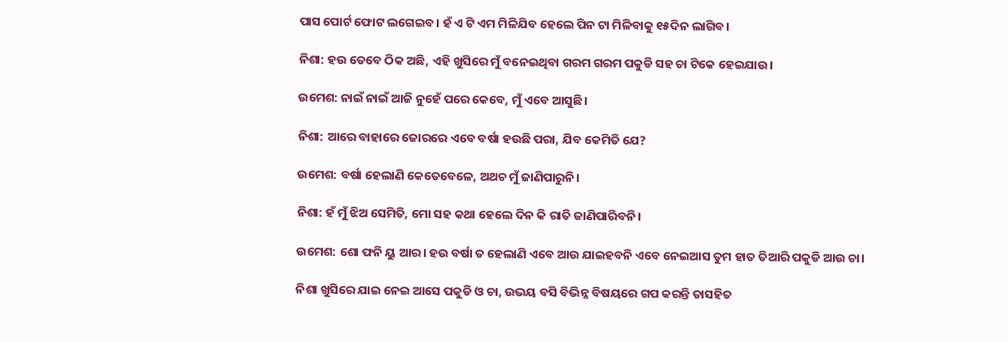ପାସ ପୋର୍ଟ ଫୋଟ ଲଗେଇବ। ହଁ ଏ ଟି ଏମ ମିଳିଯିବ ହେଲେ ପିନ ଟା ମିଳିବାକୁ ୧୫ଦିନ ଲାଗିବ।

ନିଶା: ହଉ ତେବେ ଠିକ ଅଛି, ଏହି ଖୁସିରେ ମୁଁ ବନେଇଥିବା ଗରମ ଗରମ ପକୁଡି ସହ ଚା ଟିକେ ହେଇଯାଉ।

ଉମେଶ: ନାଇଁ ନାଇଁ ଆଜି ନୁହେଁ ପରେ କେବେ, ମୁଁ ଏବେ ଆସୁଛି।

ନିଶା: ଆରେ ବାହାରେ ଜୋରରେ ଏବେ ବର୍ଷା ହଉଛି ପରା, ଯିବ କେମିତି ଯେ?

ଉମେଶ: ବର୍ଷା ହେଲାଣି କେତେବେଳେ, ଅଥଚ ମୁଁ ଜାଣିପାରୁନି।

ନିଶା: ହଁ ମୁଁ ଝିଅ ସେମିତି, ମୋ ସହ କଥା ହେଲେ ଦିନ କି ରାତି ଜାଣିପାରିବନି।

ଉମେଶ: ଶୋ ଫନି ୟୁ ଆର। ହଉ ବର୍ଷା ତ ହେଲାଣି ଏବେ ଆଉ ଯାଇହବନି ଏବେ ନେଇଆସ ତୁମ ହାତ ତିଆରି ପକୁଡି ଆଉ ଚା।

ନିଶା ଖୁସିରେ ଯାଇ ନେଇ ଆସେ ପକୁଡି ଓ ଚା, ଉଭୟ ବସି ବିଭିନ୍ନ ବିଷୟରେ ଗପ କରନ୍ତି ତାସହିତ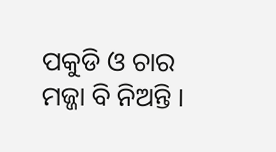ପକୁଡି ଓ ଚାର ମଜ୍ଜା ବି ନିଅନ୍ତି ।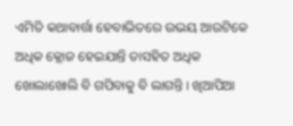ଏମିତି କଥାବାର୍ତ୍ତା ହେବାଭିତରେ ଉଭୟ ଆଉଟିକେ ଅଧିକ କ୍ଲୋଜ ହେଇଯାନ୍ତି ତାସହିତ ଅଧିକ ଖୋଲାଖୋଲି ବି ଗପିବାକୁ ବି ଲାଗନ୍ତି। ଖିଆପିଆ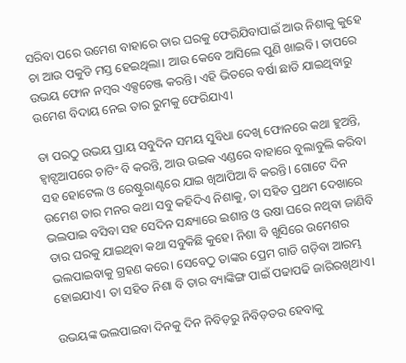ସରିବା ପରେ ଉମେଶ ବାହାରେ ତାର ଘରକୁ ଫେରିଯିବାପାଇଁ ଆଉ ନିଶାକୁ କୁହେ ଚା ଆଉ ପକୁଡି ମସ୍ତ ହେଇଥିଲା। ଆଉ କେବେ ଆସିଲେ ପୁଣି ଖାଇବି। ତାପରେ ଉଭୟ ଫୋନ ନମ୍ବର ଏକ୍ସଚେଞ୍ଜ କରନ୍ତି। ଏହି ଭିତରେ ବର୍ଷା ଛାଡି ଯାଇଥିବାରୁ ଉମେଶ ବିଦାୟ ନେଇ ତାର ରୁମକୁ ଫେରିଯାଏ।

ତା ପରଠୁ ଉଭୟ ପ୍ରାୟ ସବୁଦିନ ସମୟ ସୁବିଧା ଦେଖି ଫୋନରେ କଥା ହୁଅନ୍ତି, ହ୍ଵାଟ୍ସଆପରେ ଚାଟିଂ ବି କରନ୍ତି, ଆଉ ଉଇକ ଏଣ୍ଡରେ ବାହାରେ ବୁଲାବୁଲି କରିବା ସହ ହୋଟେଲ ଓ ରେଷ୍ଟୁରାଣ୍ଟରେ ଯାଇ ଖିଆପିଆ ବି କରନ୍ତି। ଗୋଟେ ଦିନ ଉମେଶ ତାର ମନର କଥା ସବୁ କହିଦିଏ ନିଶାକୁ, ତା ସହିତ ପ୍ରଥମ ଦେଖାରେ ଭଲପାଇ ବସିବା ସହ ସେଦିନ ସନ୍ଧ୍ୟାରେ ଇଶାନ୍ତ ଓ ଉଷା ଘରେ ନଥିବା ଜାଣିବି ତାର ଘରକୁ ଯାଇଥିବା କଥା ସବୁକିଛି କୁହେ। ନିଶା ବି ଖୁସିରେ ଉମେଶର ଭଲପାଇବାକୁ ଗ୍ରହଣ କରେ। ସେବେଠୁ ତାଙ୍କର ପ୍ରେମ ଗାଡି ଗଡ଼ିବା ଆରମ୍ଭ ହୋଇଯାଏ। ତା ସହିତ ନିଶା ବି ତାର ବ୍ୟାଙ୍କିଙ୍ଗ ପାଇଁ ପଢାପଢି ଜାରିରଖିଥାଏ।

ଉଭୟଙ୍କ ଭଲପାଇବା ଦିନକୁ ଦିନ ନିବିଡ଼ରୁ ନିବିଡ଼ତର ହେବାକୁ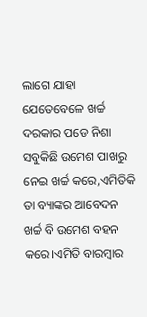ଲାଗେ ଯାହା ଯେତେବେଳେ ଖର୍ଚ୍ଚ ଦରକାର ପଡେ ନିଶା ସବୁକିଛି ଉମେଶ ପାଖରୁ ନେଇ ଖର୍ଚ୍ଚ କରେ,ଏମିତିକି ତା ବ୍ୟାଙ୍କର ଆବେଦନ ଖର୍ଚ୍ଚ ବି ଉମେଶ ବହନ କରେ।ଏମିତି ବାରମ୍ବାର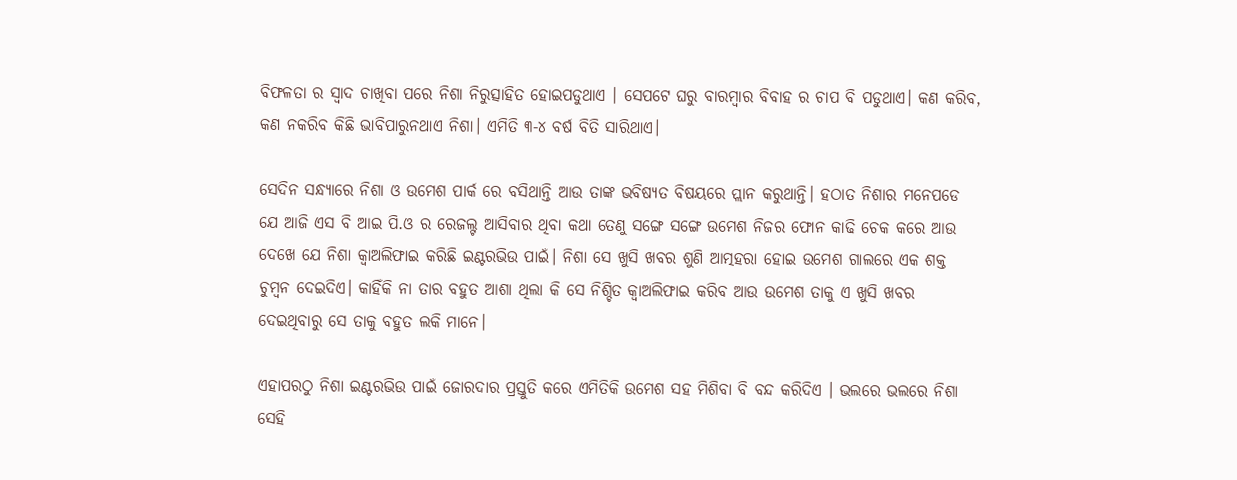ବିଫଳତା ର ସ୍ୱାଦ ଚାଖିବା ପରେ ନିଶା ନିରୁତ୍ସାହିତ ହୋଇପଡୁଥାଏ । ସେପଟେ ଘରୁ ବାରମ୍ବାର ବିବାହ ର ଚାପ ବି ପଡୁଥାଏ। କଣ କରିବ, କଣ ନକରିବ କିଛି ଭାବିପାରୁନଥାଏ ନିଶା। ଏମିତି ୩-୪ ବର୍ଷ ବିତି ସାରିଥାଏ।

ସେଦିନ ସନ୍ଧ୍ୟାରେ ନିଶା ଓ ଉମେଶ ପାର୍କ ରେ ବସିଥାନ୍ତି ଆଉ ତାଙ୍କ ଭବିଷ୍ୟତ ବିଷୟରେ ପ୍ଲାନ କରୁଥାନ୍ତି। ହଠାତ ନିଶାର ମନେପଡେ ଯେ ଆଜି ଏସ ବି ଆଇ ପି.ଓ ର ରେଜଲ୍ଟ ଆସିବାର ଥିବା କଥା ତେଣୁ ସଙ୍ଗେ ସଙ୍ଗେ ଉମେଶ ନିଜର ଫୋନ କାଢି ଚେକ କରେ ଆଉ ଦେଖେ ଯେ ନିଶା କ୍ୱାଅଲିଫାଇ କରିଛି ଇଣ୍ଟରଭିଉ ପାଇଁ। ନିଶା ସେ ଖୁସି ଖବର ଶୁଣି ଆତ୍ମହରା ହୋଇ ଉମେଶ ଗାଲରେ ଏକ ଶକ୍ତ ଚୁମ୍ବନ ଦେଇଦିଏ। କାହିଁକି ନା ତାର ବହୁତ ଆଶା ଥିଲା କି ସେ ନିଶ୍ଚିତ କ୍ୱାଅଲିଫାଇ କରିବ ଆଉ ଉମେଶ ତାକୁ ଏ ଖୁସି ଖବର ଦେଇଥିବାରୁ ସେ ତାକୁ ବହୁତ ଲକି ମାନେ।

ଏହାପରଠୁ ନିଶା ଇଣ୍ଟରଭିଉ ପାଇଁ ଜୋରଦାର ପ୍ରସ୍ତୁତି କରେ ଏମିତିକି ଉମେଶ ସହ ମିଶିବା ବି ବନ୍ଦ କରିଦିଏ । ଭଲରେ ଭଲରେ ନିଶା ସେହି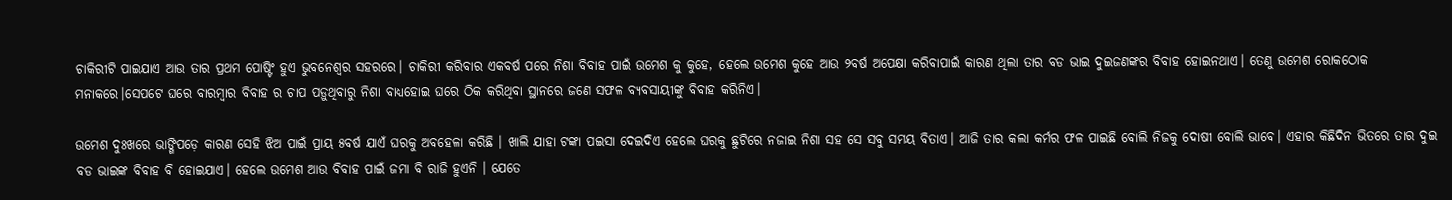ଚାକିରୀଟି ପାଇଯାଏ ଆଉ ତାର ପ୍ରଥମ ପୋଷ୍ଟିଂ ହୁଏ ଭୁବନେଶ୍ୱର ସହରରେ। ଚାକିରୀ କରିବାର ଏକବର୍ଷ ପରେ ନିଶା ବିବାହ ପାଇଁ ଉମେଶ କୁ କୁହେ, ହେଲେ ଉମେଶ କୁହେ ଆଉ ୨ବର୍ଷ ଅପେକ୍ଷା କରିବାପାଇଁ କାରଣ ଥିଲା ତାର ବଡ ଭାଇ ଦୁଇଜଣଙ୍କର ବିବାହ ହୋଇନଥାଏ। ତେଣୁ ଉମେଶ ରୋକଠୋକ ମନାକରେ।ସେପଟେ ଘରେ ବାରମ୍ବାର ବିବାହ ର ଚାପ ପଡ଼ୁଥିବାରୁ ନିଶା ବାଧ୍ୟହୋଇ ଘରେ ଠିକ କରିଥିବା ସ୍ଥାନରେ ଜଣେ ସଫଳ ବ୍ୟବସାୟୀଙ୍କୁ ବିବାହ କରିନିଏ।

ଉମେଶ ଦୁଃଖରେ ଭାଙ୍ଗିପଡ଼େ କାରଣ ସେହି ଝିଅ ପାଇଁ ପ୍ରାୟ ୫ବର୍ଷ ଯାଏଁ ଘରକୁ ଅବହେଳା କରିଛି । ଖାଲି ଯାହା ଟଙ୍କା ପଇସା ଦେଇଦିଏ ହେଲେ ଘରକୁ ଛୁଟିରେ ନଜାଇ ନିଶା ସହ ସେ ସବୁ ସମୟ ବିତାଏ। ଆଜି ତାର କଲା କର୍ମର ଫଳ ପାଇଛି ବୋଲି ନିଜକୁ ଦୋଷୀ ବୋଲି ଭାବେ। ଏହାର କିଛିଦିନ ଭିତରେ ତାର ଦୁଇ ବଡ ଭାଇଙ୍କ ବିବାହ ବି ହୋଇଯାଏ। ହେଲେ ଉମେଶ ଆଉ ବିବାହ ପାଇଁ ଜମା ବି ରାଜି ହୁଏନି । ଯେତେ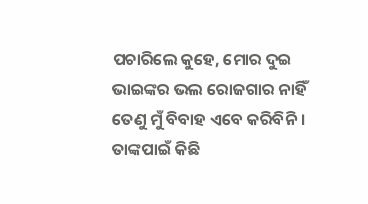ପଚାରିଲେ କୁହେ, ମୋର ଦୁଇ ଭାଇଙ୍କର ଭଲ ରୋଜଗାର ନାହିଁ ତେଣୁ ମୁଁ ବିବାହ ଏବେ କରିବିନି । ତାଙ୍କପାଇଁ କିଛି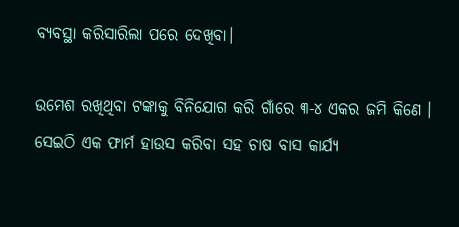ବ୍ୟବସ୍ଥା କରିସାରିଲା ପରେ ଦେଖିବା।

ଉମେଶ ରଖିଥିବା ଟଙ୍କାକୁ ବିନିଯୋଗ କରି ଗାଁରେ ୩-୪ ଏକର ଜମି କିଣେ । ସେଇଠି ଏକ ଫାର୍ମ ହାଉସ କରିବା ସହ ଚାଷ ବାସ କାର୍ଯ୍ୟ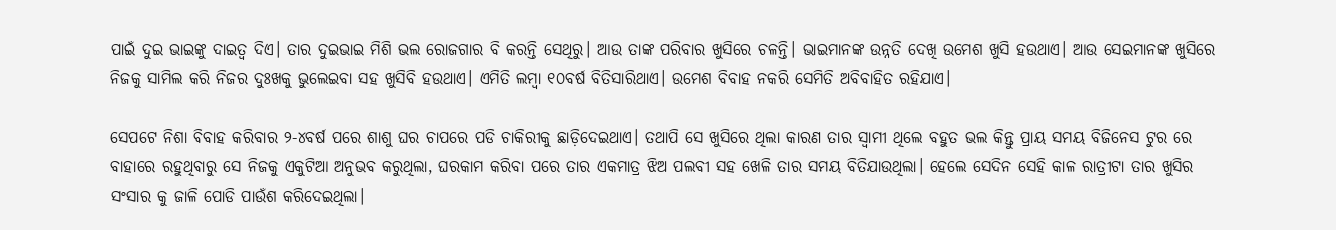ପାଇଁ ଦୁଇ ଭାଇଙ୍କୁ ଦାଇତ୍ୱ ଦିଏ। ତାର ଦୁଇଭାଇ ମିଶି ଭଲ ରୋଜଗାର ବି କରନ୍ତି ସେଥିରୁ। ଆଉ ତାଙ୍କ ପରିବାର ଖୁସିରେ ଚଳନ୍ତି। ଭାଇମାନଙ୍କ ଉନ୍ନତି ଦେଖି ଉମେଶ ଖୁସି ହଉଥାଏ। ଆଉ ସେଇମାନଙ୍କ ଖୁସିରେ ନିଜକୁ ସାମିଲ କରି ନିଜର ଦୁଃଖକୁ ଭୁଲେଇବା ସହ ଖୁସିବି ହଉଥାଏ। ଏମିତି ଲମ୍ବା ୧୦ବର୍ଷ ବିତିସାରିଥାଏ। ଉମେଶ ବିବାହ ନକରି ସେମିତି ଅବିବାହିତ ରହିଯାଏ।

ସେପଟେ ନିଶା ବିବାହ କରିବାର ୨-୪ବର୍ଷ ପରେ ଶାଶୁ ଘର ଚାପରେ ପଡି ଚାକିରୀକୁ ଛାଡ଼ିଦେଇଥାଏ। ତଥାପି ସେ ଖୁସିରେ ଥିଲା କାରଣ ତାର ସ୍ୱାମୀ ଥିଲେ ବହୁତ ଭଲ କିନ୍ତୁ ପ୍ରାୟ ସମୟ ବିଜିନେସ ଟୁର ରେ ବାହାରେ ରହୁଥିବାରୁ ସେ ନିଜକୁ ଏକୁଟିଆ ଅନୁଭବ କରୁଥିଲା, ଘରକାମ କରିବା ପରେ ତାର ଏକମାତ୍ର ଝିଅ ପଲବୀ ସହ ଖେଳି ତାର ସମୟ ବିତିଯାଉଥିଲା। ହେଲେ ସେଦିନ ସେହି କାଳ ରାତ୍ରୀଟା ତାର ଖୁସିର ସଂସାର କୁ ଜାଳି ପୋଡି ପାଉଁଶ କରିଦେଇଥିଲା।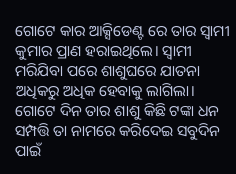ଗୋଟେ କାର ଆକ୍ସିଡେଣ୍ଟ ରେ ତାର ସ୍ୱାମୀ କୁମାର ପ୍ରାଣ ହରାଇଥିଲେ। ସ୍ୱାମୀ ମରିଯିବା ପରେ ଶାଶୁଘରେ ଯାତନା ଅଧିକରୁ ଅଧିକ ହେବାକୁ ଲାଗିଲା। ଗୋଟେ ଦିନ ତାର ଶାଶୁ କିଛି ଟଙ୍କା ଧନ ସମ୍ପତ୍ତି ତା ନାମରେ କରିଦେଇ ସବୁଦିନ ପାଇଁ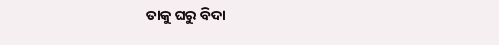ତାକୁ ଘରୁ ବିଦା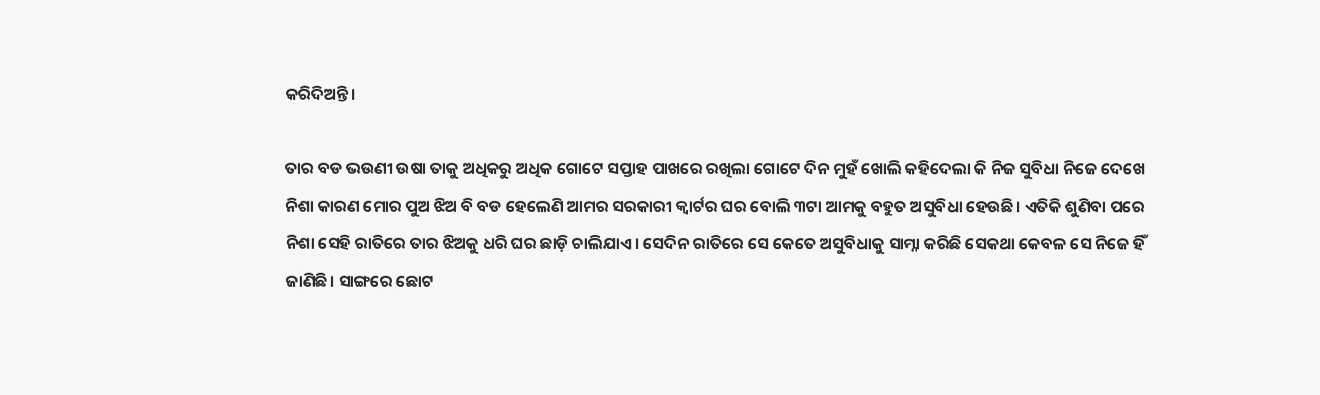କରିଦିଅନ୍ତି।

ତାର ବଡ ଭଉଣୀ ଉଷା ତାକୁ ଅଧିକରୁ ଅଧିକ ଗୋଟେ ସପ୍ତାହ ପାଖରେ ରଖିଲା ଗୋଟେ ଦିନ ମୁହଁ ଖୋଲି କହିଦେଲା କି ନିଜ ସୁବିଧା ନିଜେ ଦେଖେ ନିଶା କାରଣ ମୋର ପୁଅ ଝିଅ ବି ବଡ ହେଲେଣି ଆମର ସରକାରୀ କ୍ୱାର୍ଟର ଘର ବୋଲି ୩ଟା ଆମକୁ ବହୁତ ଅସୁବିଧା ହେଉଛି। ଏତିକି ଶୁଣିବା ପରେ ନିଶା ସେହି ରାତିରେ ତାର ଝିଅକୁ ଧରି ଘର ଛାଡ଼ି ଚାଲିଯାଏ। ସେଦିନ ରାତିରେ ସେ କେତେ ଅସୁବିଧାକୁ ସାମ୍ନା କରିଛି ସେକଥା କେବଳ ସେ ନିଜେ ହିଁ ଜାଣିଛି। ସାଙ୍ଗରେ ଛୋଟ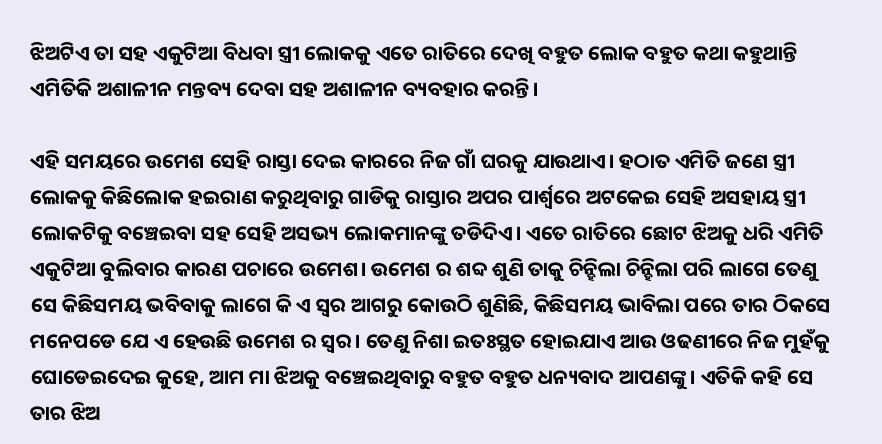ଝିଅଟିଏ ତା ସହ ଏକୁଟିଆ ବିଧବା ସ୍ତ୍ରୀ ଲୋକକୁ ଏତେ ରାତିରେ ଦେଖି ବହୁତ ଲୋକ ବହୁତ କଥା କହୁଥାନ୍ତି ଏମିତିକି ଅଶାଳୀନ ମନ୍ତବ୍ୟ ଦେବା ସହ ଅଶାଳୀନ ବ୍ୟବହାର କରନ୍ତି।

ଏହି ସମୟରେ ଉମେଶ ସେହି ରାସ୍ତା ଦେଇ କାରରେ ନିଜ ଗାଁ ଘରକୁ ଯାଉଥାଏ। ହଠାତ ଏମିତି ଜଣେ ସ୍ତ୍ରୀ ଲୋକକୁ କିଛିଲୋକ ହଇରାଣ କରୁଥିବାରୁ ଗାଡିକୁ ରାସ୍ତାର ଅପର ପାର୍ଶ୍ଵରେ ଅଟକେଇ ସେହି ଅସହାୟ ସ୍ତ୍ରୀ ଲୋକଟିକୁ ବଞ୍ଚେଇବା ସହ ସେହି ଅସଭ୍ୟ ଲୋକମାନଙ୍କୁ ତଡିଦିଏ। ଏତେ ରାତିରେ ଛୋଟ ଝିଅକୁ ଧରି ଏମିତି ଏକୁଟିଆ ବୁଲିବାର କାରଣ ପଚାରେ ଉମେଶ। ଉମେଶ ର ଶବ୍ଦ ଶୁଣି ତାକୁ ଚିନ୍ହିଲା ଚିନ୍ହିଲା ପରି ଲାଗେ ତେଣୁ ସେ କିଛିସମୟ ଭବିବାକୁ ଲାଗେ କି ଏ ସ୍ୱର ଆଗରୁ କୋଉଠି ଶୁଣିଛି, କିଛିସମୟ ଭାବିଲା ପରେ ତାର ଠିକସେ ମନେପଡେ ଯେ ଏ ହେଉଛି ଉମେଶ ର ସ୍ୱର। ତେଣୁ ନିଶା ଇତଃସ୍ଥତ ହୋଇଯାଏ ଆଉ ଓଢଣୀରେ ନିଜ ମୁହଁକୁ ଘୋଡେଇଦେଇ କୁହେ, ଆମ ମା ଝିଅକୁ ବଞ୍ଚେଇଥିବାରୁ ବହୁତ ବହୁତ ଧନ୍ୟବାଦ ଆପଣଙ୍କୁ। ଏତିକି କହି ସେ ତାର ଝିଅ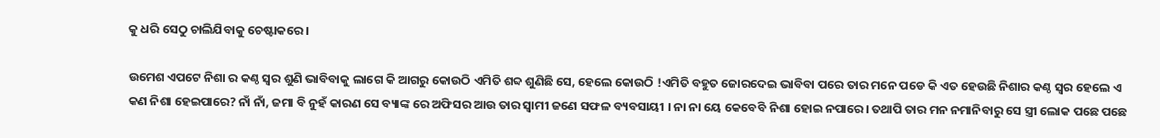କୁ ଧରି ସେଠୁ ଚାଲିଯିବାକୁ ଚେଷ୍ଟାକରେ।

ଉମେଶ ଏପଟେ ନିଶା ର କଣ୍ଠ ସ୍ୱର ଶୁଣି ଭାବିବାକୁ ଲାଗେ କି ଆଗରୁ କୋଉଠି ଏମିତି ଶବ୍ଦ ଶୁଣିଛି ସେ, ହେଲେ କୋଉଠି !ଏମିତି ବହୁତ ଜୋରଦେଇ ଭାବିବା ପରେ ତାର ମନେ ପଡେ କି ଏତ ହେଉଛି ନିଶାର କଣ୍ଠ ସ୍ୱର ହେଲେ ଏ କଣ ନିଶା ହେଇପାରେ? ନାଁ ନାଁ, ଜମା ବି ନୁହଁ କାରଣ ସେ ବ୍ୟାଙ୍କ ରେ ଅଫିସର ଆଉ ତାର ସ୍ୱାମୀ ଜଣେ ସଫଳ ବ୍ୟବସାୟୀ । ନା ନା ୟେ କେବେବି ନିଶା ହୋଇ ନପାରେ। ତଥାପି ତାର ମନ ନମାନିବାରୁ ସେ ସ୍ତ୍ରୀ ଲୋକ ପଛେ ପଛେ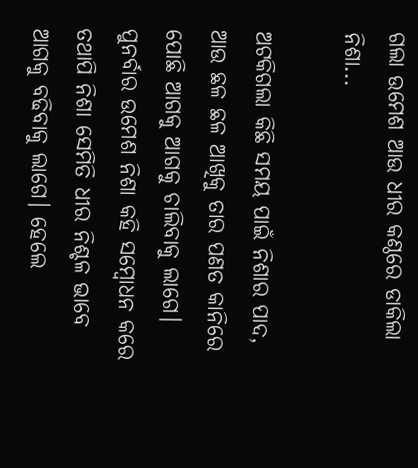ଗଲା ଉମେଶ ଆଉ ଧୀର କଣ୍ଠରେ ଡାକିଲା ନିଶା...

ଅଟକିଗଲା କିଛି ସମୟ ପାଇଁ ନିଶାର ପାଦ, ଆଉ ଛଳ ଛଳ ଆଖିକୁ ତାର ପଣତ କାନିରେ ପୋଛି ଆଗକୁ ଆଗକୁ ଚାଲିବାକୁ ଲାଗେ। ପୁନର୍ବାର ଉମେଶ ନିଶା କହି ସମ୍ବୋଧନ କରେ ତଥାପି ନିଶା ସେମିତି ଧୀର ନିଶ୍ଚଳ ଭାବେ ଆଗକୁ ବଢିବାକୁ ଲାଗେ। ହେଲେ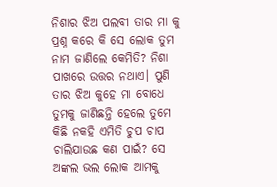ନିଶାର ଝିଅ ପଲବୀ ତାର ମା କୁ ପ୍ରଶ୍ନ କରେ କି ସେ ଲୋକ ତୁମ ନାମ ଜାଣିଲେ କେମିତି? ନିଶା ପାଖରେ ଉତ୍ତର ନଥାଏ। ପୁଣି ତାର ଝିଅ କୁହେ ମା ବୋଧେ ତୁମକୁ ଜାଣିଛନ୍ତି ହେଲେ ତୁମେ କିଛି ନକହି ଏମିତି ଚୁପ ଚାପ ଚାଲିଯାଉଛ କଣ ପାଇଁ? ସେ ଅଙ୍କଲ ଭଲ ଲୋକ ଆମକୁ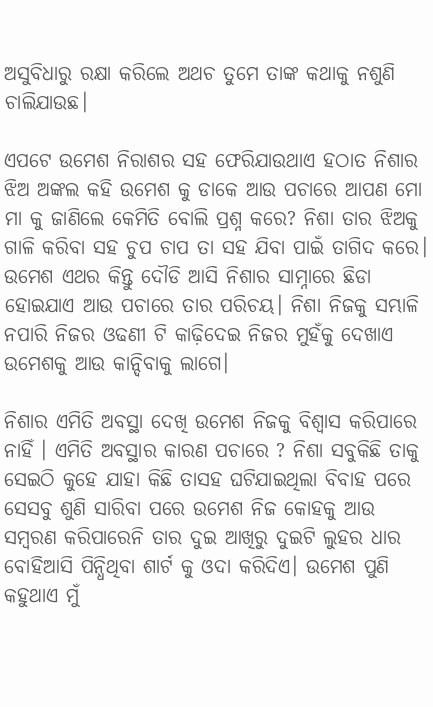ଅସୁବିଧାରୁ ରକ୍ଷା କରିଲେ ଅଥଚ ତୁମେ ତାଙ୍କ କଥାକୁ ନଶୁଣି ଚାଲିଯାଉଛ।

ଏପଟେ ଉମେଶ ନିରାଶର ସହ ଫେରିଯାଉଥାଏ ହଠାତ ନିଶାର ଝିଅ ଅଙ୍କଲ କହି ଉମେଶ କୁ ଡାକେ ଆଉ ପଚାରେ ଆପଣ ମୋ ମା କୁ ଜାଣିଲେ କେମିତି ବୋଲି ପ୍ରଶ୍ନ କରେ? ନିଶା ତାର ଝିଅକୁ ଗାଳି କରିବା ସହ ଚୁପ ଚାପ ତା ସହ ଯିବା ପାଇଁ ତାଗିଦ କରେ। ଉମେଶ ଏଥର କିନ୍ତୁ ଦୌଡି ଆସି ନିଶାର ସାମ୍ନାରେ ଛିଡା ହୋଇଯାଏ ଆଉ ପଚାରେ ତାର ପରିଚୟ। ନିଶା ନିଜକୁ ସମ୍ଭାଳି ନପାରି ନିଜର ଓଢଣୀ ଟି କାଢ଼ିଦେଇ ନିଜର ମୁହଁକୁ ଦେଖାଏ ଉମେଶକୁ ଆଉ କାନ୍ଦିବାକୁ ଲାଗେ।

ନିଶାର ଏମିତି ଅବସ୍ଥା ଦେଖି ଉମେଶ ନିଜକୁ ବିଶ୍ୱାସ କରିପାରେ ନାହିଁ । ଏମିତି ଅବସ୍ଥାର କାରଣ ପଚାରେ ? ନିଶା ସବୁକିଛି ତାକୁ ସେଇଠି କୁହେ ଯାହା କିଛି ତାସହ ଘଟିଯାଇଥିଲା ବିବାହ ପରେ ସେସବୁ ଶୁଣି ସାରିବା ପରେ ଉମେଶ ନିଜ କୋହକୁ ଆଉ ସମ୍ବରଣ କରିପାରେନି ତାର ଦୁଇ ଆଖିରୁ ଦୁଇଟି ଲୁହର ଧାର ବୋହିଆସି ପିନ୍ଧିଥିବା ଶାର୍ଟ କୁ ଓଦା କରିଦିଏ। ଉମେଶ ପୁଣି କହୁଥାଏ ମୁଁ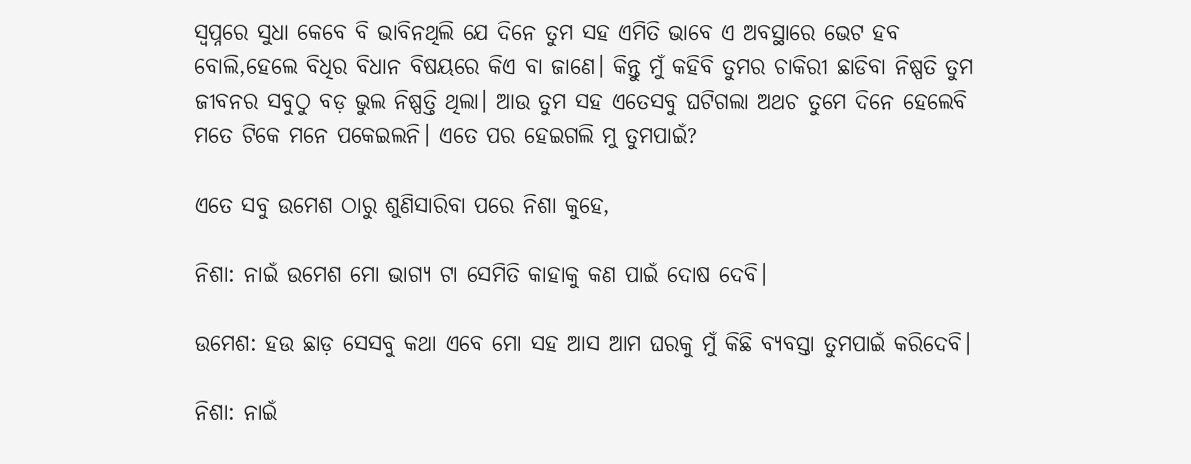ସ୍ୱପ୍ନରେ ସୁଧା କେବେ ବି ଭାବିନଥିଲି ଯେ ଦିନେ ତୁମ ସହ ଏମିତି ଭାବେ ଏ ଅବସ୍ଥାରେ ଭେଟ ହବ ବୋଲି,ହେଲେ ବିଧିର ବିଧାନ ବିଷୟରେ କିଏ ବା ଜାଣେ। କିନ୍ତୁ ମୁଁ କହିବି ତୁମର ଚାକିରୀ ଛାଡିବା ନିଷ୍ପତି ତୁମ ଜୀବନର ସବୁଠୁ ବଡ଼ ଭୁଲ ନିଷ୍ପତ୍ତି ଥିଲା। ଆଉ ତୁମ ସହ ଏତେସବୁ ଘଟିଗଲା ଅଥଚ ତୁମେ ଦିନେ ହେଲେବି ମତେ ଟିକେ ମନେ ପକେଇଲନି। ଏତେ ପର ହେଇଗଲି ମୁ ତୁମପାଇଁ?

ଏତେ ସବୁ ଉମେଶ ଠାରୁ ଶୁଣିସାରିବା ପରେ ନିଶା କୁହେ,

ନିଶା: ନାଇଁ ଉମେଶ ମୋ ଭାଗ୍ୟ ଟା ସେମିତି କାହାକୁ କଣ ପାଇଁ ଦୋଷ ଦେବି।

ଉମେଶ: ହଉ ଛାଡ଼ ସେସବୁ କଥା ଏବେ ମୋ ସହ ଆସ ଆମ ଘରକୁ ମୁଁ କିଛି ବ୍ୟବସ୍ତା ତୁମପାଇଁ କରିଦେବି।

ନିଶା: ନାଇଁ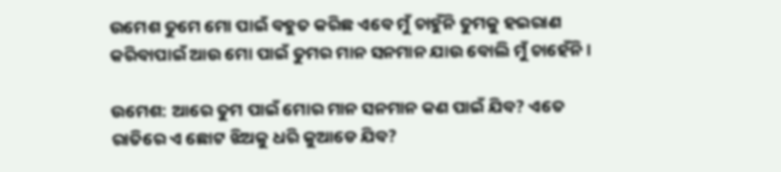ଉମେଶ ତୁମେ ମୋ ପାଇଁ ବହୁତ କରିଛ ଏବେ ମୁଁ ଚାହୁଁନି ତୁମକୁ ହଇରାଣ କରିବାପାଇଁ ଆଉ ମୋ ପାଇଁ ତୁମର ମାନ ସନମାନ ଯାଉ ବୋଲି ମୁଁ ଚାହେଁନି।

ଉମେଶ: ଆରେ ତୁମ ପାଇଁ ମୋର ମାନ ସନମାନ କଣ ପାଇଁ ଯିବ? ଏତେ ରାତିରେ ଏ ଛୋଟ ଝିଅକୁ ଧରି କୁଆଡେ ଯିବ?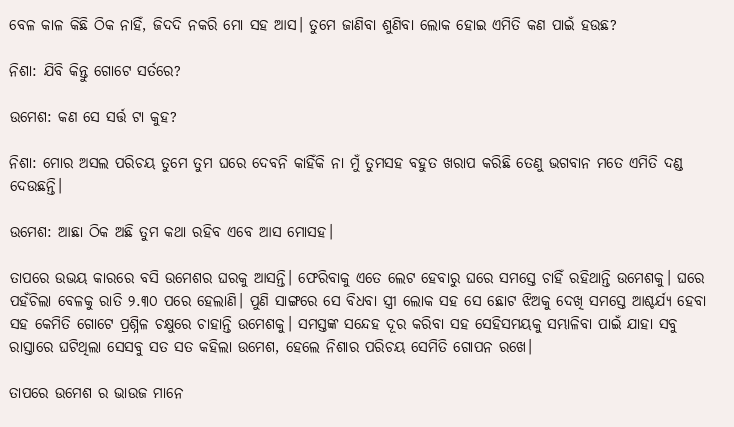ବେଳ କାଳ କିଛି ଠିକ ନାହିଁ, ଜିଦଦି ନକରି ମୋ ସହ ଆସ। ତୁମେ ଜାଣିବା ଶୁଣିବା ଲୋକ ହୋଇ ଏମିତି କଣ ପାଇଁ ହଉଛ?

ନିଶା: ଯିବି କିନ୍ତୁ ଗୋଟେ ସର୍ତରେ?

ଉମେଶ: କଣ ସେ ସର୍ତ୍ତ ଟା କୁହ?

ନିଶା: ମୋର ଅସଲ ପରିଚୟ ତୁମେ ତୁମ ଘରେ ଦେବନି କାହିଁକି ନା ମୁଁ ତୁମସହ ବହୁତ ଖରାପ କରିଛି ତେଣୁ ଭଗବାନ ମତେ ଏମିତି ଦଣ୍ଡ ଦେଉଛନ୍ତି।

ଉମେଶ: ଆଛା ଠିକ ଅଛି ତୁମ କଥା ରହିବ ଏବେ ଆସ ମୋସହ।

ତାପରେ ଉଭୟ କାରରେ ବସି ଉମେଶର ଘରକୁ ଆସନ୍ତି। ଫେରିବାକୁ ଏତେ ଲେଟ ହେବାରୁ ଘରେ ସମସ୍ତେ ଚାହିଁ ରହିଥାନ୍ତି ଉମେଶକୁ। ଘରେ ପହଁଚିଲା ବେଳକୁ ରାତି ୨.୩୦ ପରେ ହେଲାଣି। ପୁଣି ସାଙ୍ଗରେ ସେ ବିଧବା ସ୍ତ୍ରୀ ଲୋକ ସହ ସେ ଛୋଟ ଝିଅକୁ ଦେଖି ସମସ୍ତେ ଆଶ୍ଚର୍ଯ୍ୟ ହେବା ସହ କେମିତି ଗୋଟେ ପ୍ରଶ୍ନିଳ ଚକ୍ଷୁରେ ଚାହାନ୍ତି ଉମେଶକୁ। ସମସ୍ତଙ୍କ ସନ୍ଦେହ ଦୂର କରିବା ସହ ସେହିସମୟକୁ ସମ୍ଭାଳିବା ପାଇଁ ଯାହା ସବୁ ରାସ୍ତାରେ ଘଟିଥିଲା ସେସବୁ ସତ ସତ କହିଲା ଉମେଶ, ହେଲେ ନିଶାର ପରିଚୟ ସେମିତି ଗୋପନ ରଖେ।

ତାପରେ ଉମେଶ ର ଭାଉଜ ମାନେ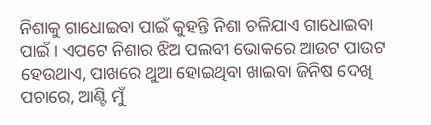ନିଶାକୁ ଗାଧୋଇବା ପାଇଁ କୁହନ୍ତି ନିଶା ଚଳିଯାଏ ଗାଧୋଇବା ପାଇଁ । ଏପଟେ ନିଶାର ଝିଅ ପଲବୀ ଭୋକରେ ଆଉଟ ପାଉଟ ହେଉଥାଏ, ପାଖରେ ଥୁଆ ହୋଇଥିବା ଖାଇବା ଜିନିଷ ଦେଖି ପଚାରେ, ଆଣ୍ଟି ମୁଁ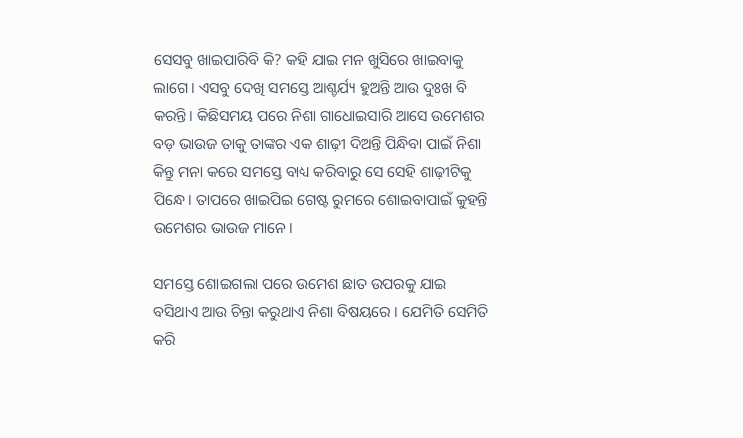ସେସବୁ ଖାଇପାରିବି କି? କହି ଯାଇ ମନ ଖୁସିରେ ଖାଇବାକୁ ଲାଗେ। ଏସବୁ ଦେଖି ସମସ୍ତେ ଆଶ୍ଚର୍ଯ୍ୟ ହୁଅନ୍ତି ଆଉ ଦୁଃଖ ବି କରନ୍ତି। କିଛିସମୟ ପରେ ନିଶା ଗାଧୋଇସାରି ଆସେ ଉମେଶର ବଡ଼ ଭାଉଜ ତାକୁ ତାଙ୍କର ଏକ ଶାଢ଼ୀ ଦିଅନ୍ତି ପିନ୍ଧିବା ପାଇଁ ନିଶା କିନ୍ତୁ ମନା କରେ ସମସ୍ତେ ବାଧ୍ୟ କରିବାରୁ ସେ ସେହି ଶାଢ଼ୀଟିକୁ ପିନ୍ଧେ। ତାପରେ ଖାଇପିଇ ଗେଷ୍ଟ ରୁମରେ ଶୋଇବାପାଇଁ କୁହନ୍ତି ଉମେଶର ଭାଉଜ ମାନେ।

ସମସ୍ତେ ଶୋଇଗଲା ପରେ ଉମେଶ ଛାତ ଉପରକୁ ଯାଇ ବସିଥାଏ ଆଉ ଚିନ୍ତା କରୁଥାଏ ନିଶା ବିଷୟରେ । ଯେମିତି ସେମିତି କରି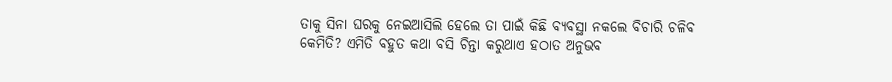ତାକୁ ସିନା ଘରକୁ ନେଇଆସିଲି ହେଲେ ତା ପାଇଁ କିଛି ବ୍ୟବସ୍ଥା ନକଲେ ବିଚାରି ଚଳିବ କେମିତି? ଏମିତି ବହୁତ କଥା ବସି ଚିନ୍ତା କରୁଥାଏ ହଠାତ ଅନୁଭବ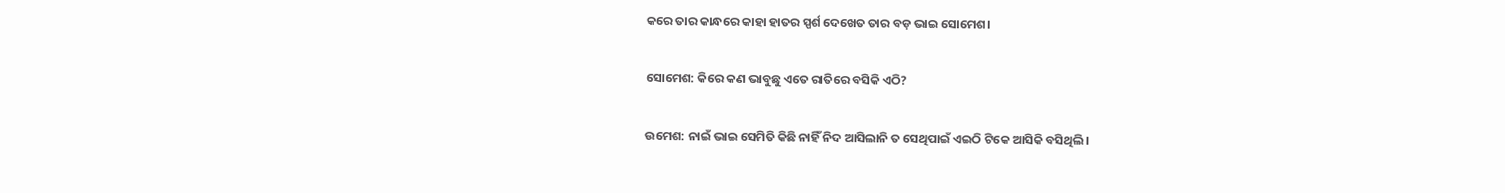କରେ ତାର କାନ୍ଧରେ କାହା ହାତର ସ୍ପର୍ଶ ଦେଖେତ ତାର ବଡ଼ ଭାଇ ସୋମେଶ।

ସୋମେଶ: କିରେ କଣ ଭାବୁଛୁ ଏତେ ରାତିରେ ବସିକି ଏଠି?

ଉମେଶ: ନାଇଁ ଭାଇ ସେମିତି କିଛି ନାହିଁ ନିଦ ଆସିଲାନି ତ ସେଥିପାଇଁ ଏଇଠି ଟିକେ ଆସିକି ବସିଥିଲି।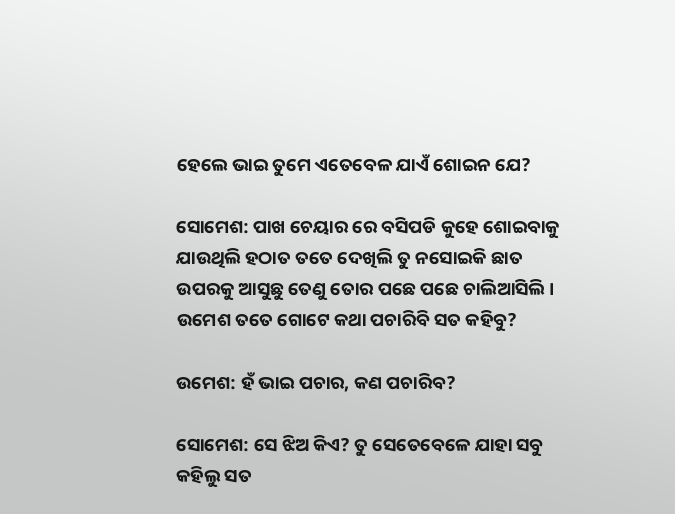ହେଲେ ଭାଇ ତୁମେ ଏତେବେଳ ଯାଏଁ ଶୋଇନ ଯେ?

ସୋମେଶ: ପାଖ ଚେୟାର ରେ ବସିପଡି କୁହେ ଶୋଇବାକୁ ଯାଉଥିଲି ହଠାତ ତତେ ଦେଖିଲି ତୁ ନସୋଇକି ଛାତ ଉପରକୁ ଆସୁଛୁ ତେଣୁ ତୋର ପଛେ ପଛେ ଚାଲିଆସିଲି। ଉମେଶ ତତେ ଗୋଟେ କଥା ପଚାରିବି ସତ କହିବୁ?

ଉମେଶ: ହଁ ଭାଇ ପଚାର, କଣ ପଚାରିବ?

ସୋମେଶ: ସେ ଝିଅ କିଏ? ତୁ ସେତେବେଳେ ଯାହା ସବୁ କହିଲୁ ସତ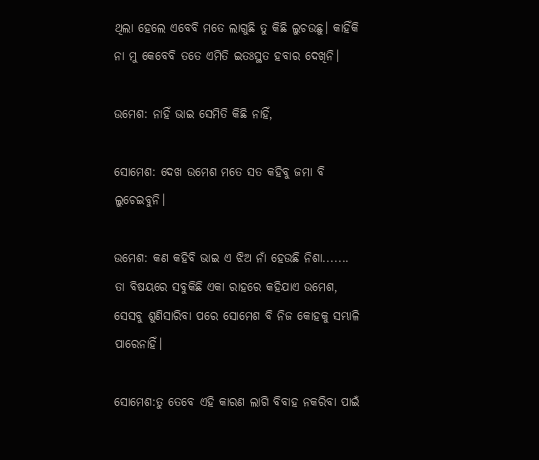ଥିଲା ହେଲେ ଏବେବି ମତେ ଲାଗୁଛି ତୁ କିଛି ଲୁଚଉଛୁ। କାହିଁକି ନା ମୁ କେବେବି ତତେ ଏମିତି ଇତଃସ୍ଥତ ହବାର ଦେଖିନି।

ଉମେଶ: ନାହିଁ ଭାଇ ସେମିତି କିଛି ନାହିଁ,

ସୋମେଶ: ଦେଖ ଉମେଶ ମତେ ସତ କହିବୁ ଜମା ବି ଲୁଚେଇବୁନି।

ଉମେଶ: କଣ କହିବି ଭାଇ ଏ ଝିଅ ନାଁ ହେଉଛି ନିଶା....... ତା ବିଷୟରେ ସବୁକିଛି ଏକା ରାହରେ କହିଯାଏ ଉମେଶ, ସେସବୁ ଶୁଣିସାରିବା ପରେ ସୋମେଶ ବି ନିଜ କୋହକୁ ସମ୍ଭାଳି ପାରେନାହିଁ।

ସୋମେଶ:ତୁ ତେବେ ଏହି କାରଣ ଲାଗି ବିବାହ ନକରିବା ପାଇଁ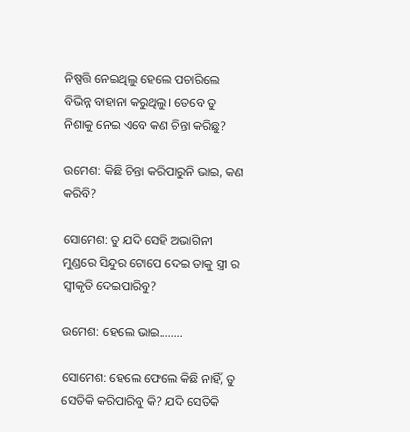ନିଷ୍ପତ୍ତି ନେଇଥିଲୁ ହେଲେ ପଚାରିଲେ ବିଭିନ୍ନ ବାହାନା କରୁଥିଲୁ। ତେବେ ତୁ ନିଶାକୁ ନେଇ ଏବେ କଣ ଚିନ୍ତା କରିଛୁ?

ଉମେଶ: କିଛି ଚିନ୍ତା କରିପାରୁନି ଭାଇ, କଣ କରିବି?

ସୋମେଶ: ତୁ ଯଦି ସେହି ଅଭାଗିନୀ ମୁଣ୍ଡରେ ସିନ୍ଦୁର ଟୋପେ ଦେଇ ତାକୁ ସ୍ତ୍ରୀ ର ସ୍ୱୀକୃତି ଦେଇପାରିବୁ?

ଉମେଶ: ହେଲେ ଭାଇ........

ସୋମେଶ: ହେଲେ ଫେଲେ କିଛି ନାହିଁ, ତୁ ସେତିକି କରିପାରିବୁ କି? ଯଦି ସେତିକି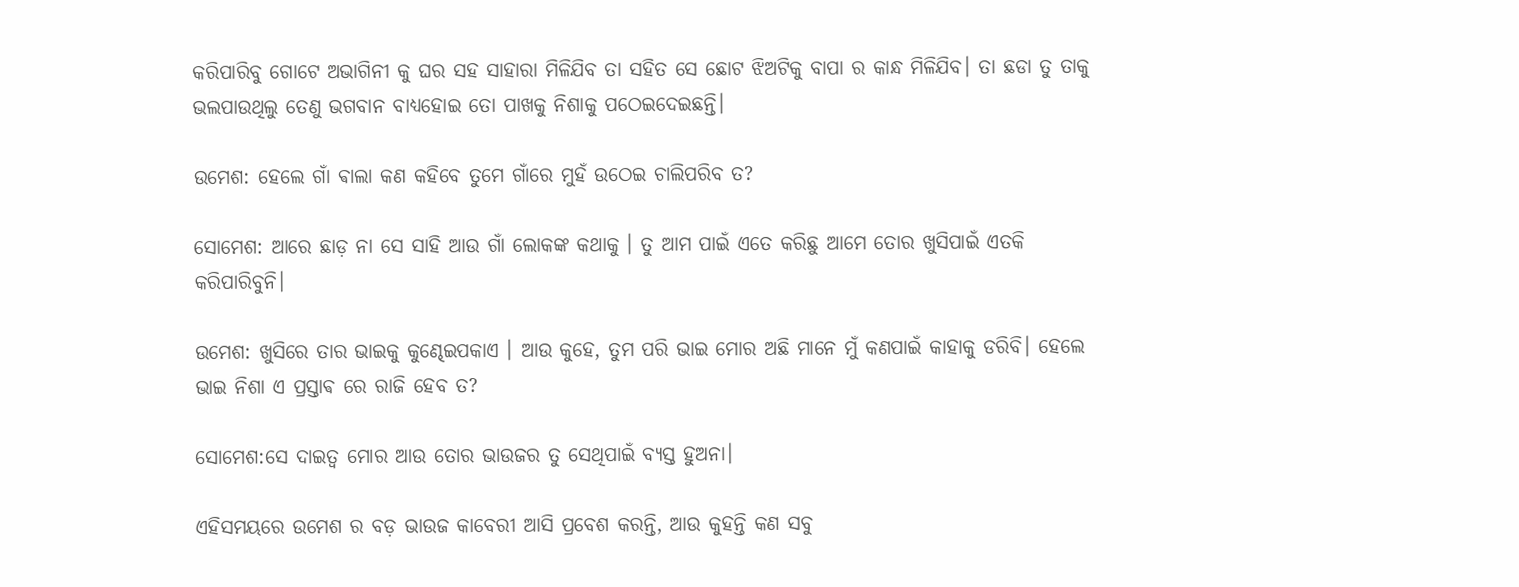କରିପାରିବୁ ଗୋଟେ ଅଭାଗିନୀ କୁ ଘର ସହ ସାହାରା ମିଳିଯିବ ତା ସହିତ ସେ ଛୋଟ ଝିଅଟିକୁ ବାପା ର କାନ୍ଧ ମିଳିଯିବ। ତା ଛଡା ତୁ ତାକୁ ଭଲପାଉଥିଲୁ ତେଣୁ ଭଗବାନ ବାଧ୍ୟହୋଇ ତୋ ପାଖକୁ ନିଶାକୁ ପଠେଇଦେଇଛନ୍ତି।

ଉମେଶ: ହେଲେ ଗାଁ ଵାଲା କଣ କହିବେ ତୁମେ ଗାଁରେ ମୁହଁ ଉଠେଇ ଚାଲିପରିବ ତ?

ସୋମେଶ: ଆରେ ଛାଡ଼ ନା ସେ ସାହି ଆଉ ଗାଁ ଲୋକଙ୍କ କଥାକୁ । ତୁ ଆମ ପାଇଁ ଏତେ କରିଛୁ ଆମେ ତୋର ଖୁସିପାଇଁ ଏତକି କରିପାରିବୁନି।

ଉମେଶ: ଖୁସିରେ ତାର ଭାଇକୁ କୁଣ୍ଢେଇପକାଏ । ଆଉ କୁହେ, ତୁମ ପରି ଭାଇ ମୋର ଅଛି ମାନେ ମୁଁ କଣପାଇଁ କାହାକୁ ଡରିବି। ହେଲେ ଭାଇ ନିଶା ଏ ପ୍ରସ୍ତାଵ ରେ ରାଜି ହେବ ତ?

ସୋମେଶ:ସେ ଦାଇତ୍ୱ ମୋର ଆଉ ତୋର ଭାଉଜର ତୁ ସେଥିପାଇଁ ବ୍ୟସ୍ତ ହୁଅନା।

ଏହିସମୟରେ ଉମେଶ ର ବଡ଼ ଭାଉଜ କାବେରୀ ଆସି ପ୍ରବେଶ କରନ୍ତି, ଆଉ କୁହନ୍ତି କଣ ସବୁ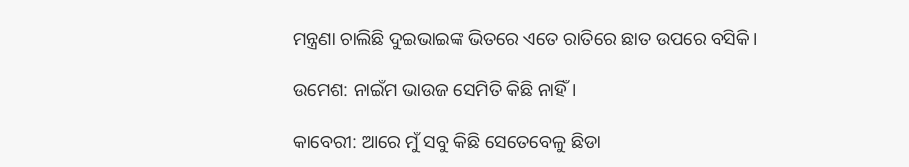ମନ୍ତ୍ରଣା ଚାଲିଛି ଦୁଇଭାଇଙ୍କ ଭିତରେ ଏତେ ରାତିରେ ଛାତ ଉପରେ ବସିକି।

ଉମେଶ: ନାଇଁମ ଭାଉଜ ସେମିତି କିଛି ନାହିଁ।

କାବେରୀ: ଆରେ ମୁଁ ସବୁ କିଛି ସେତେବେଳୁ ଛିଡା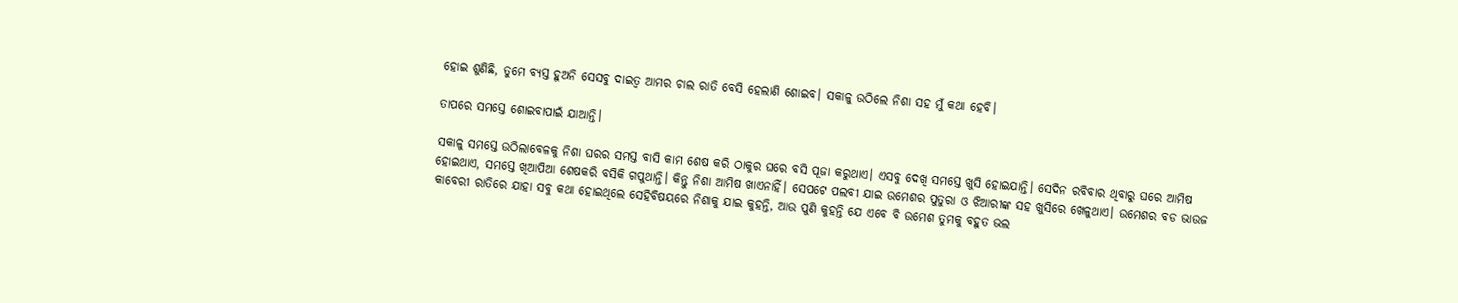ହୋଇ ଶୁଣିଛି, ତୁମେ ବ୍ୟସ୍ତ ହୁଅନି ସେସବୁ ଦାଇତ୍ୱ ଆମର ଚାଲ ରାତି ବେସି ହେଲାଣି ଶୋଇବ। ସକାଳୁ ଉଠିଲେ ନିଶା ସହ ମୁଁ କଥା ହେବି।

ତାପରେ ସମସ୍ତେ ଶୋଇବାପାଇଁ ଯାଆନ୍ତି।

ସକାଳୁ ସମସ୍ତେ ଉଠିଲାବେଳକୁ ନିଶା ଘରର ସମସ୍ତ ବାସି କାମ ଶେଷ କରି ଠାକୁର ଘରେ ବସି ପୂଜା କରୁଥାଏ। ଏସବୁ ଦେଖି ସମସ୍ତେ ଖୁସି ହୋଇଯାନ୍ତି। ସେଦିନ ରବିବାର ଥିବାରୁ ଘରେ ଆମିଷ ହୋଇଥାଏ, ସମସ୍ତେ ଖିଆପିଆ ଶେଷକରି ବସିକି ଗପୁଥାନ୍ତି। କିନ୍ତୁ ନିଶା ଆମିଷ ଖାଏନାହିଁ। ସେପଟେ ପଲବୀ ଯାଇ ଉମେଶର ପୁତୁରା ଓ ଝିଆରୀଙ୍କ ସହ ଖୁସିରେ ଖେଳୁଥାଏ। ଉମେଶର ବଡ ଭାଉଜ କାବେରୀ ରାତିରେ ଯାହା ସବୁ କଥା ହୋଇଥିଲେ ସେହିବିଷୟରେ ନିଶାକୁ ଯାଇ କୁହନ୍ତି, ଆଉ ପୁଣି କୁହନ୍ତି ଯେ ଏବେ ବି ଉମେଶ ତୁମକୁ ବହୁତ ଭଲ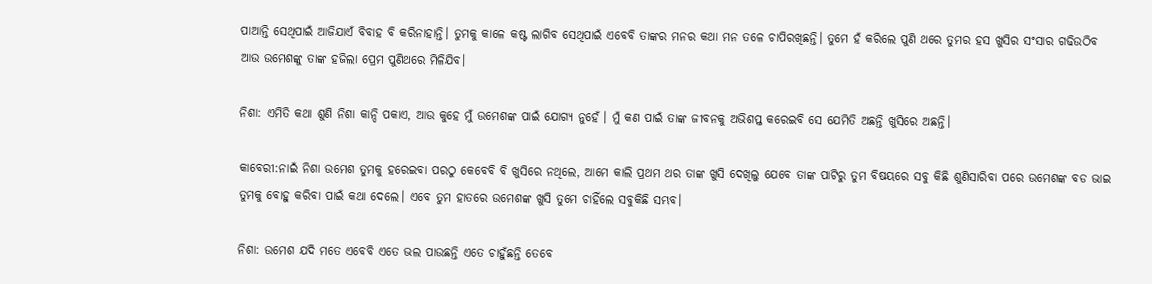ପାଆନ୍ତି ସେଥିପାଇଁ ଆଜିଯାଏଁ ବିବାହ ବି କରିନାହାନ୍ତି। ତୁମକୁ କାଳେ କଷ୍ଟ ଲାଗିବ ସେଥିପାଇଁ ଏବେବି ତାଙ୍କର ମନର କଥା ମନ ତଳେ ଚାପିରଖିଛନ୍ତି। ତୁମେ ହଁ କରିଲେ ପୁଣି ଥରେ ତୁମର ହସ ଖୁସିର ସଂସାର ଗଢିଉଠିବ ଆଉ ଉମେଶଙ୍କୁ ତାଙ୍କ ହଜିଲା ପ୍ରେମ ପୁଣିଥରେ ମିଳିଯିବ।

ନିଶା: ଏମିତି କଥା ଶୁଣି ନିଶା କାନ୍ଦି ପକାଏ, ଆଉ କୁହେ ମୁଁ ଉମେଶଙ୍କ ପାଇଁ ଯୋଗ୍ୟ ନୁହେଁ । ମୁଁ କଣ ପାଇଁ ତାଙ୍କ ଜୀବନକୁ ଅଭିଶପ୍ତ କରେଇବି ସେ ଯେମିତି ଅଛନ୍ତି ଖୁସିରେ ଅଛନ୍ତି।

କାବେରୀ:ନାଇଁ ନିଶା ଉମେଶ ତୁମକୁ ହରେଇବା ପରଠୁ କେବେବି ବି ଖୁସିରେ ନଥିଲେ, ଆମେ କାଲି ପ୍ରଥମ ଥର ତାଙ୍କ ଖୁସି ଦେଖିଲୁ ଯେବେ ତାଙ୍କ ପାଟିରୁ ତୁମ ବିଷୟରେ ସବୁ କିଛି ଶୁଣିସାରିବା ପରେ ଉମେଶଙ୍କ ବଡ ଭାଇ ତୁମକୁ ବୋହୁ କରିବା ପାଇଁ କଥା ଦେଲେ। ଏବେ ତୁମ ହାତରେ ଉମେଶଙ୍କ ଖୁସି ତୁମେ ଚାହିଁଲେ ସବୁକିଛି ସମ୍ଭବ।

ନିଶା: ଉମେଶ ଯଦି ମତେ ଏବେବି ଏତେ ଭଲ ପାଉଛନ୍ତି ଏତେ ଚାହୁଁଛନ୍ତି ତେବେ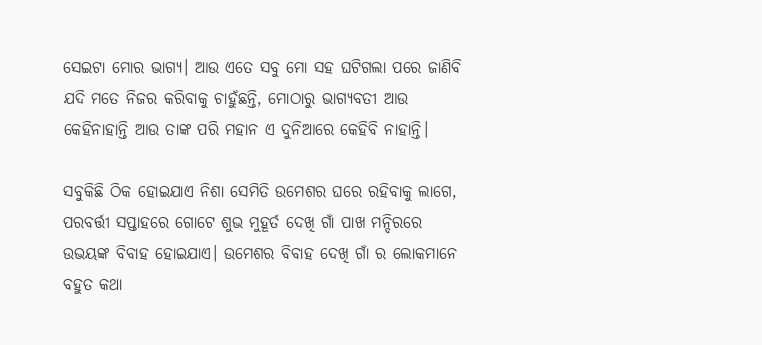ସେଇଟା ମୋର ଭାଗ୍ୟ। ଆଉ ଏତେ ସବୁ ମୋ ସହ ଘଟିଗଲା ପରେ ଜାଣିବି ଯଦି ମତେ ନିଜର କରିବାକୁ ଚାହୁଁଛନ୍ତି, ମୋଠାରୁ ଭାଗ୍ୟବତୀ ଆଉ କେହିନାହାନ୍ତି ଆଉ ତାଙ୍କ ପରି ମହାନ ଏ ଦୁନିଆରେ କେହିବି ନାହାନ୍ତି।

ସବୁକିଛି ଠିକ ହୋଇଯାଏ ନିଶା ସେମିତି ଉମେଶର ଘରେ ରହିବାକୁ ଲାଗେ, ପରବର୍ତ୍ତୀ ସପ୍ତାହରେ ଗୋଟେ ଶୁଭ ମୁହୂର୍ତ ଦେଖି ଗାଁ ପାଖ ମନ୍ଦିରରେ ଉଭୟଙ୍କ ବିବାହ ହୋଇଯାଏ। ଉମେଶର ବିବାହ ଦେଖି ଗାଁ ର ଲୋକମାନେ ବହୁତ କଥା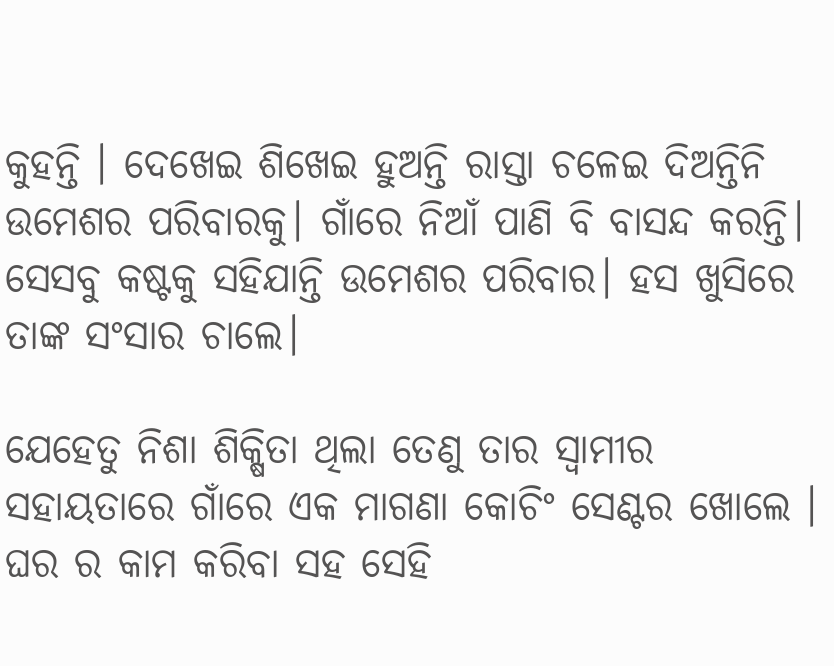କୁହନ୍ତି । ଦେଖେଇ ଶିଖେଇ ହୁଅନ୍ତି ରାସ୍ତା ଚଳେଇ ଦିଅନ୍ତିନି ଉମେଶର ପରିବାରକୁ। ଗାଁରେ ନିଆଁ ପାଣି ବି ବାସନ୍ଦ କରନ୍ତି। ସେସବୁ କଷ୍ଟକୁ ସହିଯାନ୍ତି ଉମେଶର ପରିବାର। ହସ ଖୁସିରେ ତାଙ୍କ ସଂସାର ଚାଲେ।

ଯେହେତୁ ନିଶା ଶିକ୍ଷିତା ଥିଲା ତେଣୁ ତାର ସ୍ୱାମୀର ସହାୟତାରେ ଗାଁରେ ଏକ ମାଗଣା କୋଚିଂ ସେଣ୍ଟର ଖୋଲେ । ଘର ର କାମ କରିବା ସହ ସେହି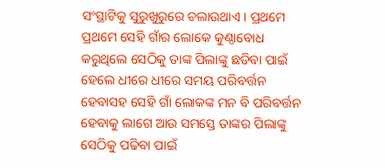ସଂସ୍ଥାଟିକୁ ସୁରୁଖୁରୁରେ ଚଲାଉଥାଏ। ପ୍ରଥମେ ପ୍ରଥମେ ସେହି ଗାଁର ଲୋକେ କୁଣ୍ଠାବୋଧ କରୁଥିଲେ ସେଠିକୁ ତାଙ୍କ ପିଲାଙ୍କୁ ଛଡିବା ପାଇଁ ହେଲେ ଧୀରେ ଧୀରେ ସମୟ ପରିବର୍ତ୍ତନ ହେବାସହ ସେହି ଗାଁ ଲୋକଙ୍କ ମନ ବି ପରିବର୍ତ୍ତନ ହେବାକୁ ଲାଗେ ଆଉ ସମସ୍ତେ ତାଙ୍କର ପିଲାଙ୍କୁ ସେଠିକୁ ପଢିବା ପାଇଁ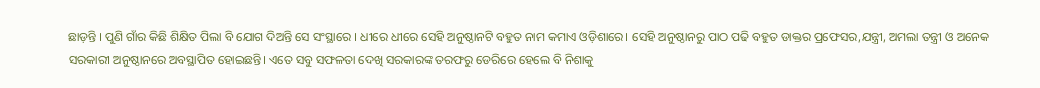ଛାଡ଼ନ୍ତି । ପୁଣି ଗାଁର କିଛି ଶିକ୍ଷିତ ପିଲା ବି ଯୋଗ ଦିଅନ୍ତି ସେ ସଂସ୍ଥାରେ । ଧୀରେ ଧୀରେ ସେହି ଅନୁଷ୍ଠାନଟି ବହୁତ ନାମ କମାଏ ଓଡ଼ିଶାରେ। ସେହି ଅନୁଷ୍ଠାନରୁ ପାଠ ପଢି ବହୁତ ଡାକ୍ତର ପ୍ରଫେସର,ଯନ୍ତ୍ରୀ, ଅମଲା ତନ୍ତ୍ରୀ ଓ ଅନେକ ସରକାରୀ ଅନୁଷ୍ଠାନରେ ଅବସ୍ଥାପିତ ହୋଇଛନ୍ତି। ଏତେ ସବୁ ସଫଳତା ଦେଖି ସରକାରଙ୍କ ତରଫରୁ ଡେରିରେ ହେଲେ ବି ନିଶାକୁ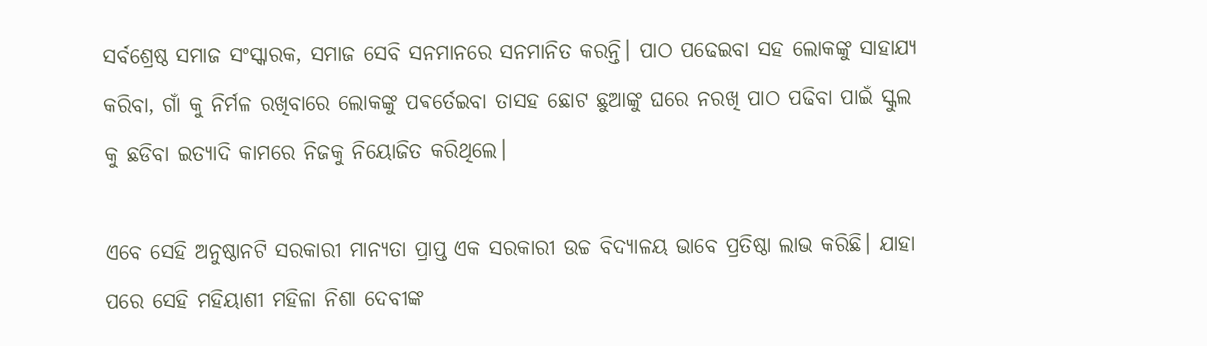ସର୍ବଶ୍ରେଷ୍ଠ ସମାଜ ସଂସ୍କାରକ, ସମାଜ ସେବି ସନମାନରେ ସନମାନିତ କରନ୍ତି। ପାଠ ପଢେଇବା ସହ ଲୋକଙ୍କୁ ସାହାଯ୍ୟ କରିବା, ଗାଁ କୁ ନିର୍ମଳ ରଖିବାରେ ଲୋକଙ୍କୁ ପଵର୍ତେଇବା ତାସହ ଛୋଟ ଛୁଆଙ୍କୁ ଘରେ ନରଖି ପାଠ ପଢିବା ପାଇଁ ସ୍କୁଲ କୁ ଛଡିବା ଇତ୍ୟାଦି କାମରେ ନିଜକୁ ନିୟୋଜିତ କରିଥିଲେ।

ଏବେ ସେହି ଅନୁଷ୍ଠାନଟି ସରକାରୀ ମାନ୍ୟତା ପ୍ରାପ୍ତ ଏକ ସରକାରୀ ଉଚ୍ଚ ବିଦ୍ୟାଳୟ ଭାବେ ପ୍ରତିଷ୍ଠା ଲାଭ କରିଛି। ଯାହା ପରେ ସେହି ମହିୟାଶୀ ମହିଳା ନିଶା ଦେବୀଙ୍କ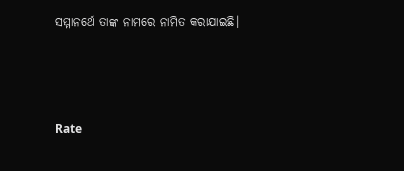ସମ୍ମାନର୍ଥେ ତାଙ୍କ ନାମରେ ନାମିତ କରାଯାଇଛି।



Rate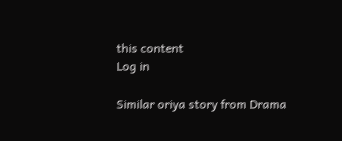this content
Log in

Similar oriya story from Drama